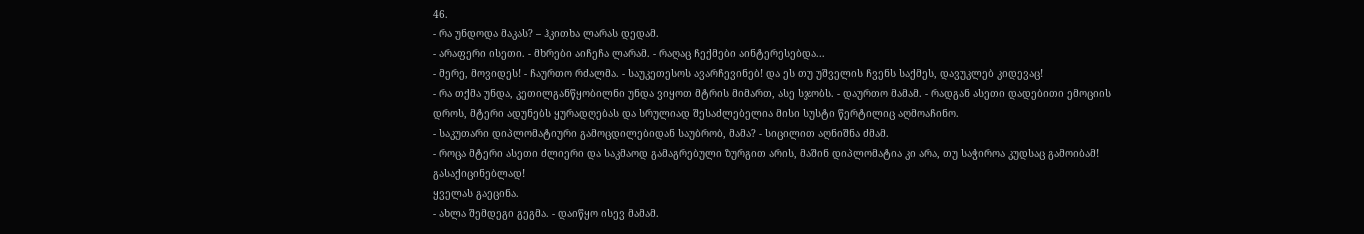46.
- რა უნდოდა მაკას? – ჰკითხა ლარას დედამ.
- არაფერი ისეთი. - მხრები აიჩეჩა ლარამ. - რაღაც ჩექმები აინტერესებდა...
- მერე, მოვიდეს! - ჩაურთო რძალმა. - საუკეთესოს ავარჩევინებ! და ეს თუ უშველის ჩვენს საქმეს, დავუკლებ კიდევაც!
- რა თქმა უნდა, კეთილგანწყობილნი უნდა ვიყოთ მტრის მიმართ, ასე სჯობს. - დაურთო მამამ. - რადგან ასეთი დადებითი ემოციის დროს, მტერი ადუნებს ყურადღებას და სრულიად შესაძლებელია მისი სუსტი წერტილიც აღმოაჩინო.
- საკუთარი დიპლომატიური გამოცდილებიდან საუბრობ, მამა? - სიცილით აღნიშნა ძმამ.
- როცა მტერი ასეთი ძლიერი და საკმაოდ გამაგრებული ზურგით არის, მაშინ დიპლომატია კი არა, თუ საჭიროა კუდსაც გამოიბამ! გასაქიცინებლად!
ყველას გაეცინა.
- ახლა შემდეგი გეგმა. - დაიწყო ისევ მამამ.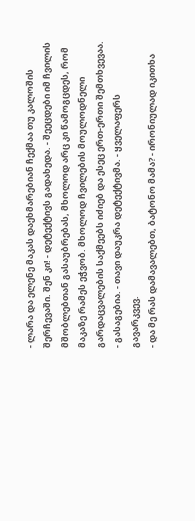- ლარა და ელენე მაკას დაეხმარებიან ჩექმაა თუ კალოშის შერჩევაში. შენ კი! - დეტექტივს გადახედა. - შეეცდები იმ ჩვილის მშობლებთან გასაუბრებას, მხოლოდ არც კი წამოგცდეს, რომ მაკაზე რამეს ეჭვობ. მხოლოდ ჩვილების მოულოდნელი გარდაცვალების საქმეებს იძიებ და ესეც ერთ-ერთი შემთხვევაა.
- გასაგებია. - თავი დაუკრა დეტექტივმა. - ყველაფერს გავარკვევ.
- და მე რას დამავალებთ, ბატონო მამა? - ირონიულად იკითხა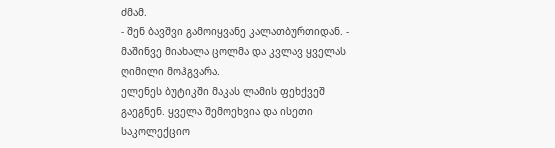ძმამ.
- შენ ბავშვი გამოიყვანე კალათბურთიდან. - მაშინვე მიახალა ცოლმა და კვლავ ყველას ღიმილი მოჰგვარა.
ელენეს ბუტიკში მაკას ლამის ფეხქვეშ გაეგნენ. ყველა შემოეხვია და ისეთი საკოლექციო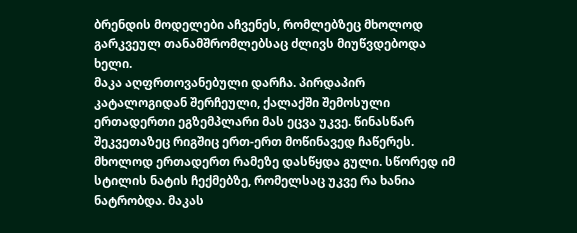ბრენდის მოდელები აჩვენეს, რომლებზეც მხოლოდ გარკვეულ თანამშრომლებსაც ძლივს მიუწვდებოდა ხელი.
მაკა აღფრთოვანებული დარჩა. პირდაპირ კატალოგიდან შერჩეული, ქალაქში შემოსული ერთადერთი ეგზემპლარი მას ეცვა უკვე. წინასწარ შეკვეთაზეც რიგშიც ერთ-ერთ მოწინავედ ჩაწერეს. მხოლოდ ერთადერთ რამეზე დასწყდა გული. სწორედ იმ სტილის ნატის ჩექმებზე, რომელსაც უკვე რა ხანია ნატრობდა. მაკას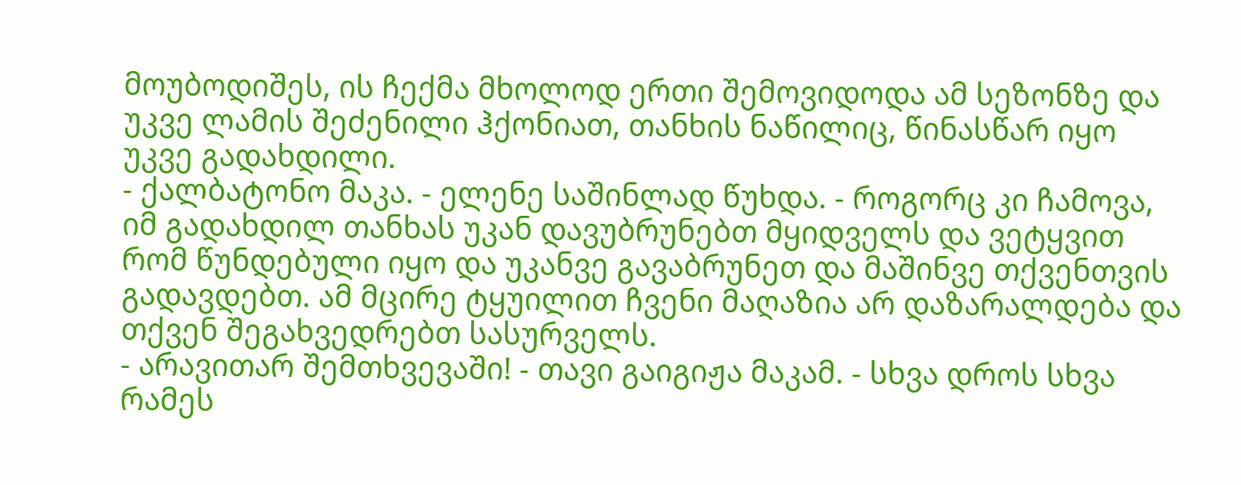მოუბოდიშეს, ის ჩექმა მხოლოდ ერთი შემოვიდოდა ამ სეზონზე და უკვე ლამის შეძენილი ჰქონიათ, თანხის ნაწილიც, წინასწარ იყო უკვე გადახდილი.
- ქალბატონო მაკა. - ელენე საშინლად წუხდა. - როგორც კი ჩამოვა, იმ გადახდილ თანხას უკან დავუბრუნებთ მყიდველს და ვეტყვით რომ წუნდებული იყო და უკანვე გავაბრუნეთ და მაშინვე თქვენთვის გადავდებთ. ამ მცირე ტყუილით ჩვენი მაღაზია არ დაზარალდება და თქვენ შეგახვედრებთ სასურველს.
- არავითარ შემთხვევაში! - თავი გაიგიჟა მაკამ. - სხვა დროს სხვა რამეს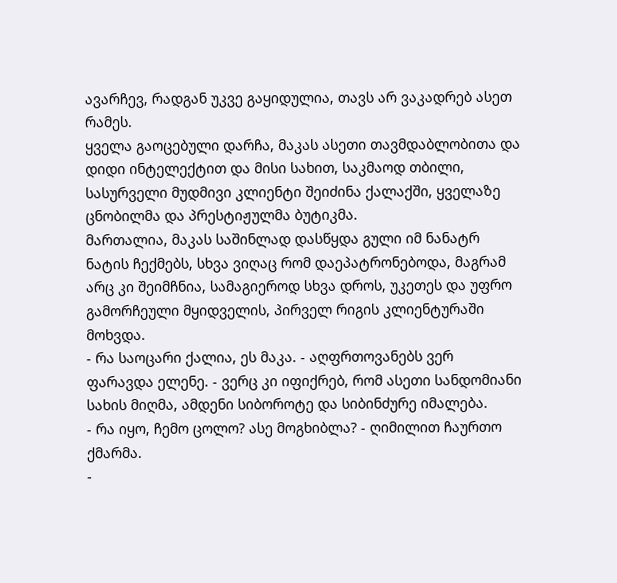ავარჩევ, რადგან უკვე გაყიდულია, თავს არ ვაკადრებ ასეთ რამეს.
ყველა გაოცებული დარჩა, მაკას ასეთი თავმდაბლობითა და დიდი ინტელექტით და მისი სახით, საკმაოდ თბილი, სასურველი მუდმივი კლიენტი შეიძინა ქალაქში, ყველაზე ცნობილმა და პრესტიჟულმა ბუტიკმა.
მართალია, მაკას საშინლად დასწყდა გული იმ ნანატრ ნატის ჩექმებს, სხვა ვიღაც რომ დაეპატრონებოდა, მაგრამ არც კი შეიმჩნია, სამაგიეროდ სხვა დროს, უკეთეს და უფრო გამორჩეული მყიდველის, პირველ რიგის კლიენტურაში მოხვდა.
- რა საოცარი ქალია, ეს მაკა. - აღფრთოვანებს ვერ ფარავდა ელენე. - ვერც კი იფიქრებ, რომ ასეთი სანდომიანი სახის მიღმა, ამდენი სიბოროტე და სიბინძურე იმალება.
- რა იყო, ჩემო ცოლო? ასე მოგხიბლა? - ღიმილით ჩაურთო ქმარმა.
-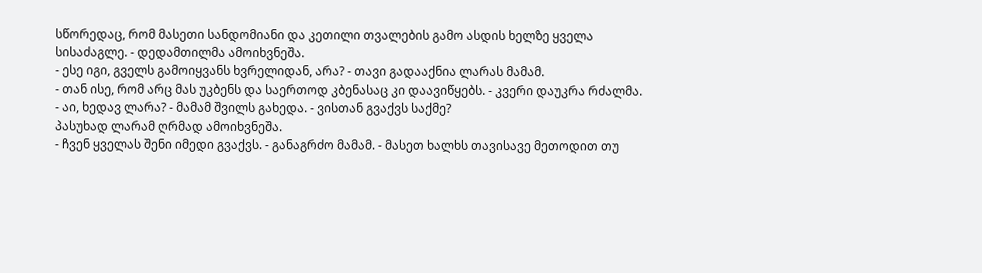სწორედაც, რომ მასეთი სანდომიანი და კეთილი თვალების გამო ასდის ხელზე ყველა სისაძაგლე. - დედამთილმა ამოიხვნეშა.
- ესე იგი, გველს გამოიყვანს ხვრელიდან, არა? - თავი გადააქნია ლარას მამამ.
- თან ისე, რომ არც მას უკბენს და საერთოდ კბენასაც კი დაავიწყებს. - კვერი დაუკრა რძალმა.
- აი, ხედავ ლარა? - მამამ შვილს გახედა. - ვისთან გვაქვს საქმე?
პასუხად ლარამ ღრმად ამოიხვნეშა.
- ჩვენ ყველას შენი იმედი გვაქვს. - განაგრძო მამამ. - მასეთ ხალხს თავისავე მეთოდით თუ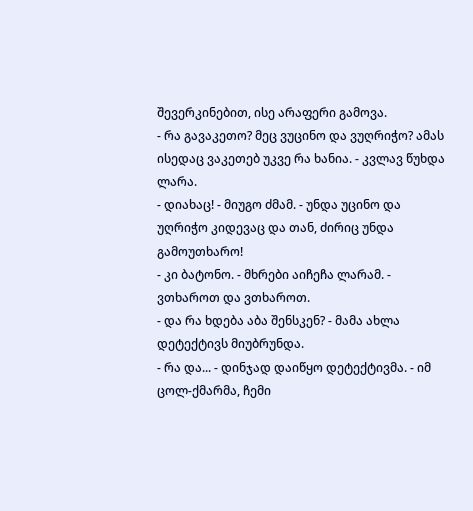შევერკინებით, ისე არაფერი გამოვა.
- რა გავაკეთო? მეც ვუცინო და ვუღრიჭო? ამას ისედაც ვაკეთებ უკვე რა ხანია. - კვლავ წუხდა ლარა.
- დიახაც! - მიუგო ძმამ. - უნდა უცინო და უღრიჭო კიდევაც და თან, ძირიც უნდა გამოუთხარო!
- კი ბატონო. - მხრები აიჩეჩა ლარამ. - ვთხაროთ და ვთხაროთ.
- და რა ხდება აბა შენსკენ? - მამა ახლა დეტექტივს მიუბრუნდა.
- რა და... - დინჯად დაიწყო დეტექტივმა. - იმ ცოლ-ქმარმა, ჩემი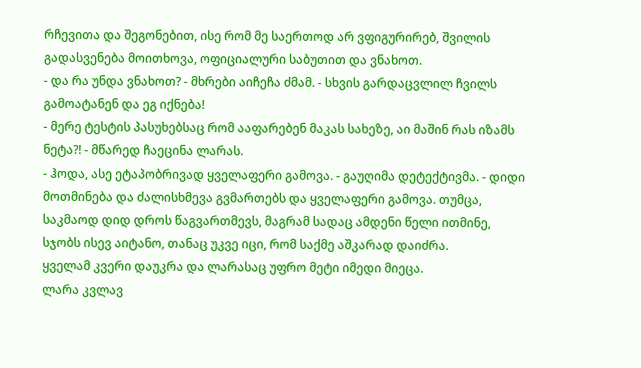რჩევითა და შეგონებით, ისე რომ მე საერთოდ არ ვფიგურირებ, შვილის გადასვენება მოითხოვა, ოფიციალური საბუთით და ვნახოთ.
- და რა უნდა ვნახოთ? - მხრები აიჩეჩა ძმამ. - სხვის გარდაცვლილ ჩვილს გამოატანენ და ეგ იქნება!
- მერე ტესტის პასუხებსაც რომ ააფარებენ მაკას სახეზე, აი მაშინ რას იზამს ნეტა?! - მწარედ ჩაეცინა ლარას.
- ჰოდა, ასე ეტაპობრივად ყველაფერი გამოვა. - გაუღიმა დეტექტივმა. - დიდი მოთმინება და ძალისხმევა გვმართებს და ყველაფერი გამოვა. თუმცა, საკმაოდ დიდ დროს წაგვართმევს, მაგრამ სადაც ამდენი წელი ითმინე, სჯობს ისევ აიტანო, თანაც უკვე იცი, რომ საქმე აშკარად დაიძრა.
ყველამ კვერი დაუკრა და ლარასაც უფრო მეტი იმედი მიეცა.
ლარა კვლავ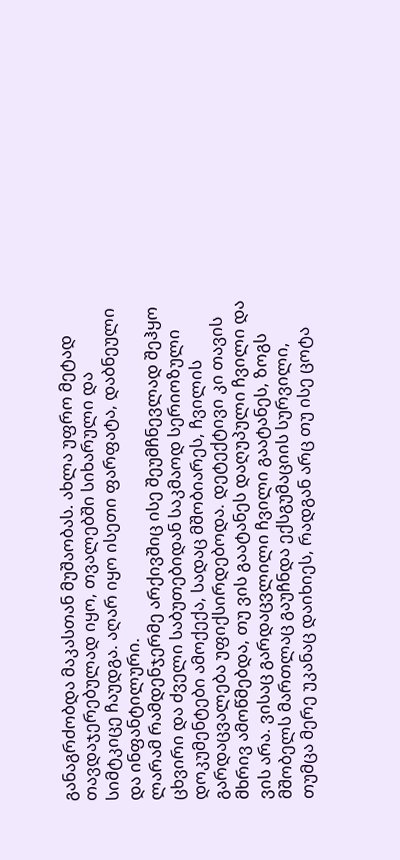განაგრძობდა მაკასთან მუშაობას. ახლა უფრო მეტად თავდაჯერებულად იყო, თვალებში სიხარული და სიმტკიცე ჩაუდგა. აღარ იყო ისეთი ფარფატა, დაბნეული და ინფანტილური.
ლარამ რამდენჯერმე არქივშიც ისე შეუმჩნევლად შეჰყო ცხვირი და ძველი საბუთებიდან საკმაოდ სერიოზული დოკუმენტები ამოქექა, სადაც მშობიარეს, ჩვილის გარდაცვალება უფიქსირდებოდა. დეტექტივი კი თავის მხრივ ამოწმებდა, თუ ვის გაატანეს დაღუპული ჩვილი და ვის არა. ვისაც გარდაცვლილი ჩვილი გაატანეს, ზოგს მშობელს მართლაც გაუჩნდა ექსგუმაციის სურვილი, თუმცა მერე უკანაც დაიხიეს, რადგან არც თუ ისე ცოტა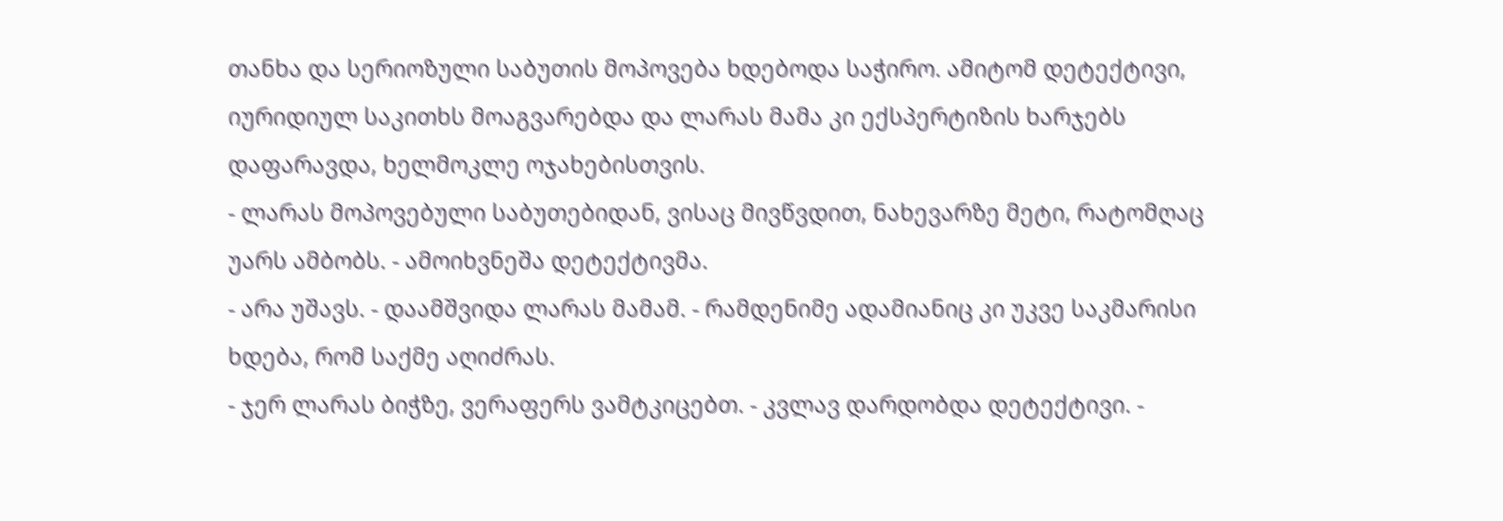თანხა და სერიოზული საბუთის მოპოვება ხდებოდა საჭირო. ამიტომ დეტექტივი, იურიდიულ საკითხს მოაგვარებდა და ლარას მამა კი ექსპერტიზის ხარჯებს დაფარავდა, ხელმოკლე ოჯახებისთვის.
- ლარას მოპოვებული საბუთებიდან, ვისაც მივწვდით, ნახევარზე მეტი, რატომღაც უარს ამბობს. - ამოიხვნეშა დეტექტივმა.
- არა უშავს. - დაამშვიდა ლარას მამამ. - რამდენიმე ადამიანიც კი უკვე საკმარისი ხდება, რომ საქმე აღიძრას.
- ჯერ ლარას ბიჭზე, ვერაფერს ვამტკიცებთ. - კვლავ დარდობდა დეტექტივი. -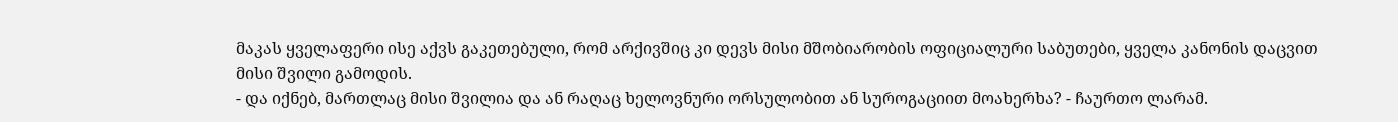მაკას ყველაფერი ისე აქვს გაკეთებული, რომ არქივშიც კი დევს მისი მშობიარობის ოფიციალური საბუთები, ყველა კანონის დაცვით მისი შვილი გამოდის.
- და იქნებ, მართლაც მისი შვილია და ან რაღაც ხელოვნური ორსულობით ან სუროგაციით მოახერხა? - ჩაურთო ლარამ.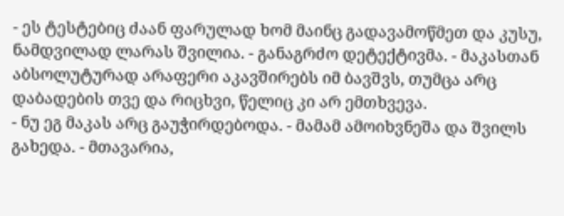- ეს ტესტებიც ძაან ფარულად ხომ მაინც გადავამოწმეთ და კუსუ, ნამდვილად ლარას შვილია. - განაგრძო დეტექტივმა. - მაკასთან აბსოლუტურად არაფერი აკავშირებს იმ ბავშვს, თუმცა არც დაბადების თვე და რიცხვი, წელიც კი არ ემთხვევა.
- ნუ ეგ მაკას არც გაუჭირდებოდა. - მამამ ამოიხვნეშა და შვილს გახედა. - მთავარია,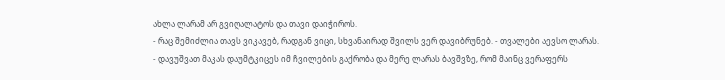ახლა ლარამ არ გვიღალატოს და თავი დაიჭიროს.
- რაც შემიძლია თავს ვიკავებ, რადგან ვიცი, სხვანაირად შვილს ვერ დავიბრუნებ. - თვალები აევსო ლარას.
- დავუშვათ მაკას დაუმტკიცეს იმ ჩვილების გაქრობა და მერე ლარას ბავშვზე, რომ მაინც ვერაფერს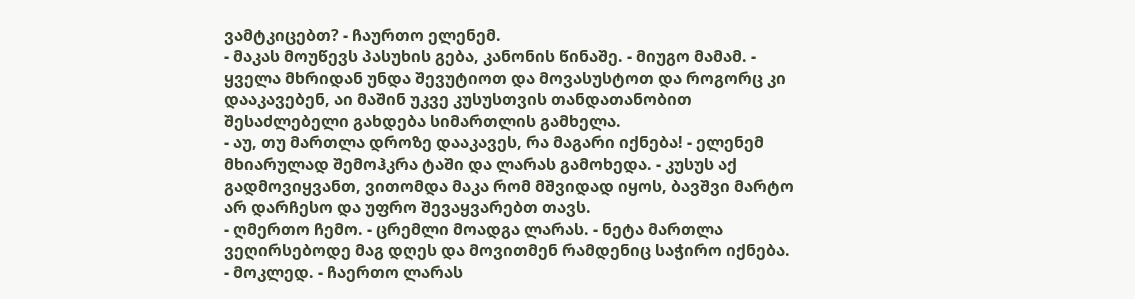ვამტკიცებთ? - ჩაურთო ელენემ.
- მაკას მოუწევს პასუხის გება, კანონის წინაშე. - მიუგო მამამ. - ყველა მხრიდან უნდა შევუტიოთ და მოვასუსტოთ და როგორც კი დააკავებენ, აი მაშინ უკვე კუსუსთვის თანდათანობით შესაძლებელი გახდება სიმართლის გამხელა.
- აუ, თუ მართლა დროზე დააკავეს, რა მაგარი იქნება! - ელენემ მხიარულად შემოჰკრა ტაში და ლარას გამოხედა. - კუსუს აქ გადმოვიყვანთ, ვითომდა მაკა რომ მშვიდად იყოს, ბავშვი მარტო არ დარჩესო და უფრო შევაყვარებთ თავს.
- ღმერთო ჩემო. - ცრემლი მოადგა ლარას. - ნეტა მართლა ვეღირსებოდე მაგ დღეს და მოვითმენ რამდენიც საჭირო იქნება.
- მოკლედ. - ჩაერთო ლარას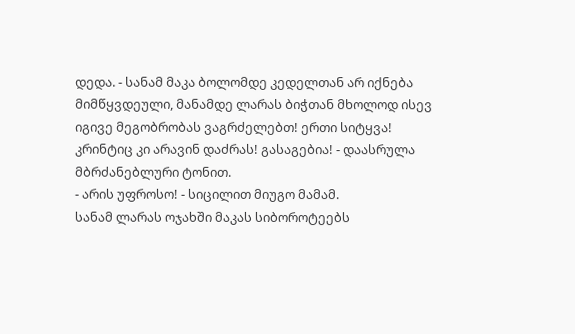დედა. - სანამ მაკა ბოლომდე კედელთან არ იქნება მიმწყვდეული, მანამდე ლარას ბიჭთან მხოლოდ ისევ იგივე მეგობრობას ვაგრძელებთ! ერთი სიტყვა! კრინტიც კი არავინ დაძრას! გასაგებია! - დაასრულა მბრძანებლური ტონით.
- არის უფროსო! - სიცილით მიუგო მამამ.
სანამ ლარას ოჯახში მაკას სიბოროტეებს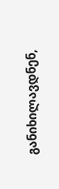განიხილავდნენ,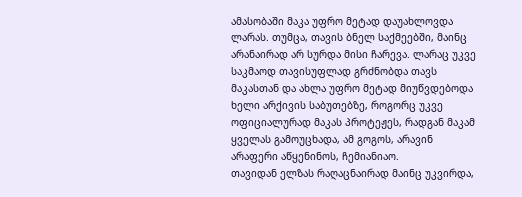ამასობაში მაკა უფრო მეტად დაუახლოვდა ლარას. თუმცა, თავის ბნელ საქმეებში, მაინც არანაირად არ სურდა მისი ჩარევა. ლარაც უკვე საკმაოდ თავისუფლად გრძნობდა თავს მაკასთან და ახლა უფრო მეტად მიუწვდებოდა ხელი არქივის საბუთებზე, როგორც უკვე ოფიციალურად მაკას პროტეჟეს, რადგან მაკამ ყველას გამოუცხადა, ამ გოგოს, არავინ არაფერი აწყენინოს, ჩემიანიაო.
თავიდან ელზას რაღაცნაირად მაინც უკვირდა,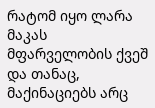რატომ იყო ლარა მაკას მფარველობის ქვეშ და თანაც, მაქინაციებს არც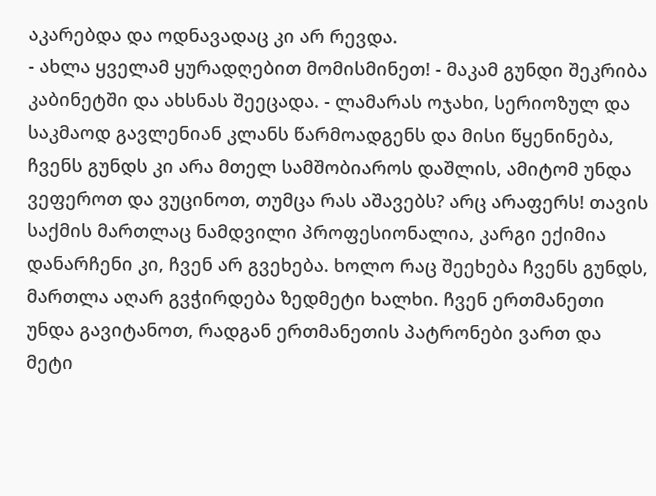აკარებდა და ოდნავადაც კი არ რევდა.
- ახლა ყველამ ყურადღებით მომისმინეთ! - მაკამ გუნდი შეკრიბა კაბინეტში და ახსნას შეეცადა. - ლამარას ოჯახი, სერიოზულ და საკმაოდ გავლენიან კლანს წარმოადგენს და მისი წყენინება, ჩვენს გუნდს კი არა მთელ სამშობიაროს დაშლის, ამიტომ უნდა ვეფეროთ და ვუცინოთ, თუმცა რას აშავებს? არც არაფერს! თავის საქმის მართლაც ნამდვილი პროფესიონალია, კარგი ექიმია დანარჩენი კი, ჩვენ არ გვეხება. ხოლო რაც შეეხება ჩვენს გუნდს, მართლა აღარ გვჭირდება ზედმეტი ხალხი. ჩვენ ერთმანეთი უნდა გავიტანოთ, რადგან ერთმანეთის პატრონები ვართ და მეტი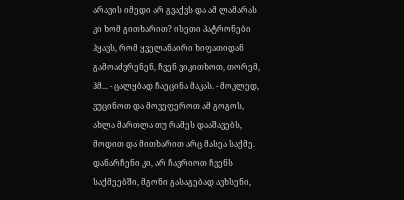არავის იმედი არ გვაქვს და ამ ლამარას კი ხომ გითხარით? ისეთი პატრონები ჰყავს, რომ ყველანაირი ხიფათიდან გამოაძვრენენ, ჩვენ ვიკითხოთ, თორემ, ჰმ... - ცალყბად ჩაეცინა მაკას. - მოკლედ, ვუცინოთ და მოვეფეროთ ამ გოგოს, ახლა მართლა თუ რამეს დააშავებს, მოდით და მითხარით არც მასეა საქმე. დანარჩენი კი, არ ჩავრიოთ ჩვენს საქმეებში, მგონი გასაგებად ავხსენი,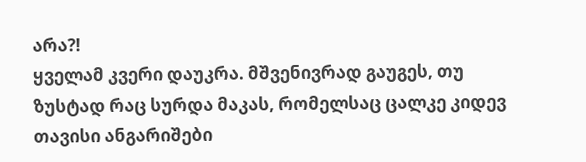არა?!
ყველამ კვერი დაუკრა. მშვენივრად გაუგეს, თუ ზუსტად რაც სურდა მაკას, რომელსაც ცალკე კიდევ თავისი ანგარიშები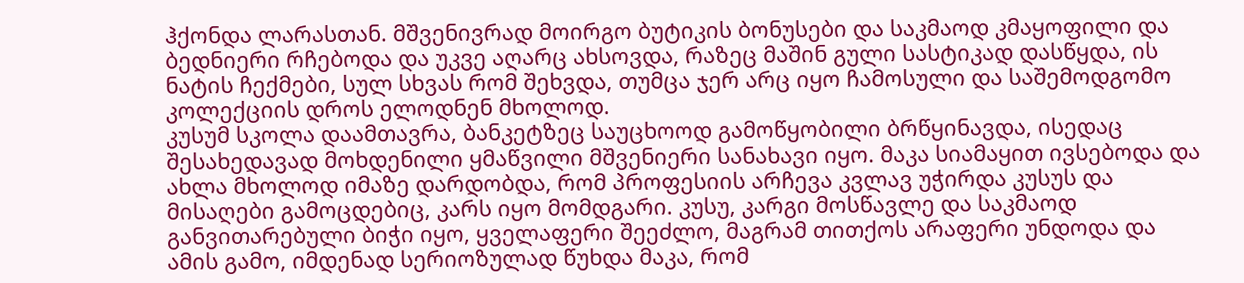ჰქონდა ლარასთან. მშვენივრად მოირგო ბუტიკის ბონუსები და საკმაოდ კმაყოფილი და ბედნიერი რჩებოდა და უკვე აღარც ახსოვდა, რაზეც მაშინ გული სასტიკად დასწყდა, ის ნატის ჩექმები, სულ სხვას რომ შეხვდა, თუმცა ჯერ არც იყო ჩამოსული და საშემოდგომო კოლექციის დროს ელოდნენ მხოლოდ.
კუსუმ სკოლა დაამთავრა, ბანკეტზეც საუცხოოდ გამოწყობილი ბრწყინავდა, ისედაც შესახედავად მოხდენილი ყმაწვილი მშვენიერი სანახავი იყო. მაკა სიამაყით ივსებოდა და ახლა მხოლოდ იმაზე დარდობდა, რომ პროფესიის არჩევა კვლავ უჭირდა კუსუს და მისაღები გამოცდებიც, კარს იყო მომდგარი. კუსუ, კარგი მოსწავლე და საკმაოდ განვითარებული ბიჭი იყო, ყველაფერი შეეძლო, მაგრამ თითქოს არაფერი უნდოდა და ამის გამო, იმდენად სერიოზულად წუხდა მაკა, რომ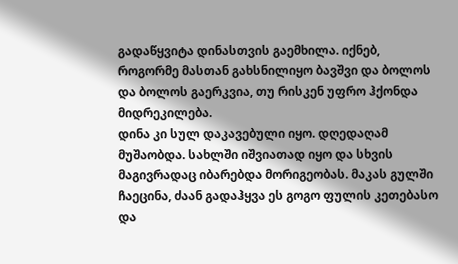გადაწყვიტა დინასთვის გაემხილა. იქნებ, როგორმე მასთან გახსნილიყო ბავშვი და ბოლოს და ბოლოს გაერკვია, თუ რისკენ უფრო ჰქონდა მიდრეკილება.
დინა კი სულ დაკავებული იყო. დღედაღამ მუშაობდა. სახლში იშვიათად იყო და სხვის მაგივრადაც იბარებდა მორიგეობას. მაკას გულში ჩაეცინა, ძაან გადაჰყვა ეს გოგო ფულის კეთებასო და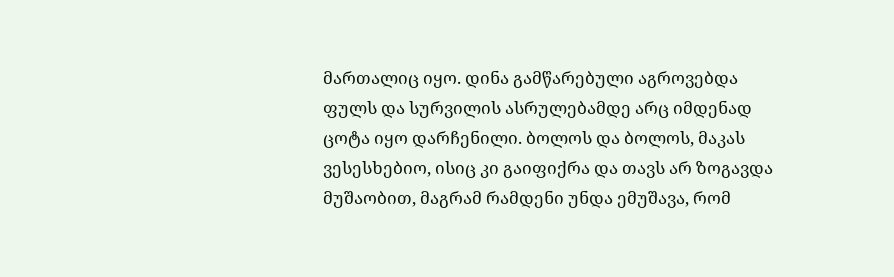მართალიც იყო. დინა გამწარებული აგროვებდა ფულს და სურვილის ასრულებამდე არც იმდენად ცოტა იყო დარჩენილი. ბოლოს და ბოლოს, მაკას ვესესხებიო, ისიც კი გაიფიქრა და თავს არ ზოგავდა მუშაობით, მაგრამ რამდენი უნდა ემუშავა, რომ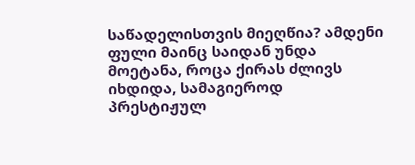საწადელისთვის მიეღწია? ამდენი ფული მაინც საიდან უნდა მოეტანა, როცა ქირას ძლივს იხდიდა, სამაგიეროდ პრესტიჟულ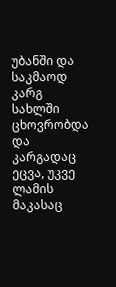უბანში და საკმაოდ კარგ სახლში ცხოვრობდა და კარგადაც ეცვა, უკვე ლამის მაკასაც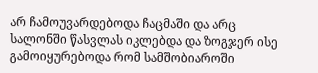არ ჩამოუვარდებოდა ჩაცმაში და არც სალონში წასვლას იკლებდა და ზოგჯერ ისე გამოიყურებოდა რომ სამშობიაროში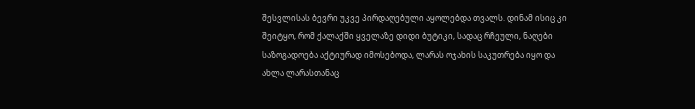შესვლისას ბევრი უკვე პირდაღებული აყოლებდა თვალს. დინამ ისიც კი შეიტყო, რომ ქალაქში ყველაზე დიდი ბუტიკი, სადაც რჩეული, ნაღები საზოგადოება აქტიურად იმოსებოდა, ლარას ოჯახის საკუთრება იყო და ახლა ლარასთანაც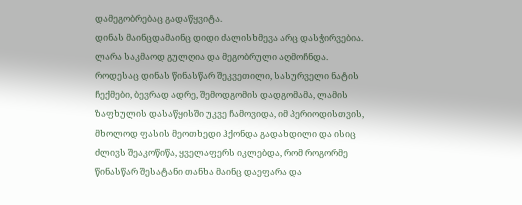დამეგობრებაც გადაწყვიტა.
დინას მაინცდამაინც დიდი ძალისხმევა არც დასჭირვებია. ლარა საკმაოდ გულღია და მეგობრული აღმოჩნდა.
როდესაც დინას წინასწარ შეკვეთილი, სასურველი ნატის ჩექმები, ბევრად ადრე, შემოდგომის დადგომამა, ლამის ზაფხულის დასაწყისში უკვე ჩამოვიდა, იმ პერიოდისთვის, მხოლოდ ფასის მეოთხედი ჰქონდა გადახდილი და ისიც ძლივს შეაკოწიწა, ყველაფერს იკლებდა, რომ როგორმე წინასწარ შესატანი თანხა მაინც დაეფარა და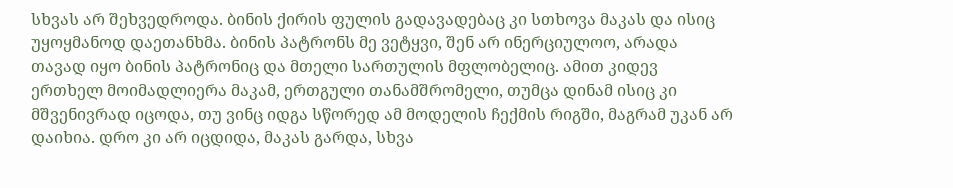სხვას არ შეხვედროდა. ბინის ქირის ფულის გადავადებაც კი სთხოვა მაკას და ისიც უყოყმანოდ დაეთანხმა. ბინის პატრონს მე ვეტყვი, შენ არ ინერციულოო, არადა თავად იყო ბინის პატრონიც და მთელი სართულის მფლობელიც. ამით კიდევ ერთხელ მოიმადლიერა მაკამ, ერთგული თანამშრომელი, თუმცა დინამ ისიც კი მშვენივრად იცოდა, თუ ვინც იდგა სწორედ ამ მოდელის ჩექმის რიგში, მაგრამ უკან არ დაიხია. დრო კი არ იცდიდა, მაკას გარდა, სხვა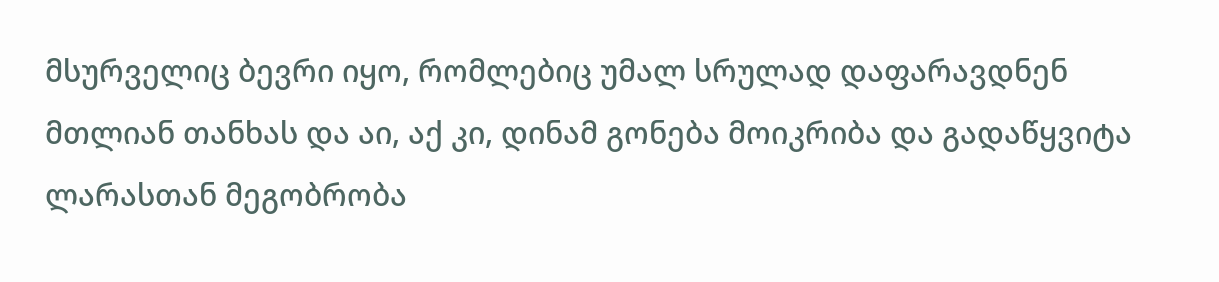მსურველიც ბევრი იყო, რომლებიც უმალ სრულად დაფარავდნენ მთლიან თანხას და აი, აქ კი, დინამ გონება მოიკრიბა და გადაწყვიტა ლარასთან მეგობრობა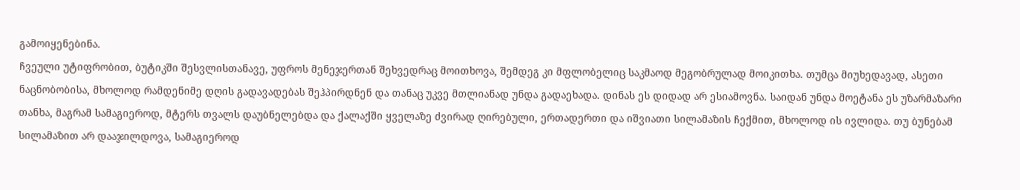გამოიყენებინა.
ჩვეული უტიფრობით, ბუტიკში შესვლისთანავე, უფროს მენეჯერთან შეხვედრაც მოითხოვა, შემდეგ კი მფლობელიც საკმაოდ მეგობრულად მოიკითხა. თუმცა მიუხედავად, ასეთი ნაცნობობისა, მხოლოდ რამდენიმე დღის გადავადებას შეჰპირდნენ და თანაც უკვე მთლიანად უნდა გადაეხადა. დინას ეს დიდად არ ესიამოვნა. საიდან უნდა მოეტანა ეს უზარმაზარი თანხა, მაგრამ სამაგიეროდ, მტერს თვალს დაუბნელებდა და ქალაქში ყველაზე ძვირად ღირებული, ერთადერთი და იშვიათი სილამაზის ჩექმით, მხოლოდ ის ივლიდა. თუ ბუნებამ სილამაზით არ დააჯილდოვა, სამაგიეროდ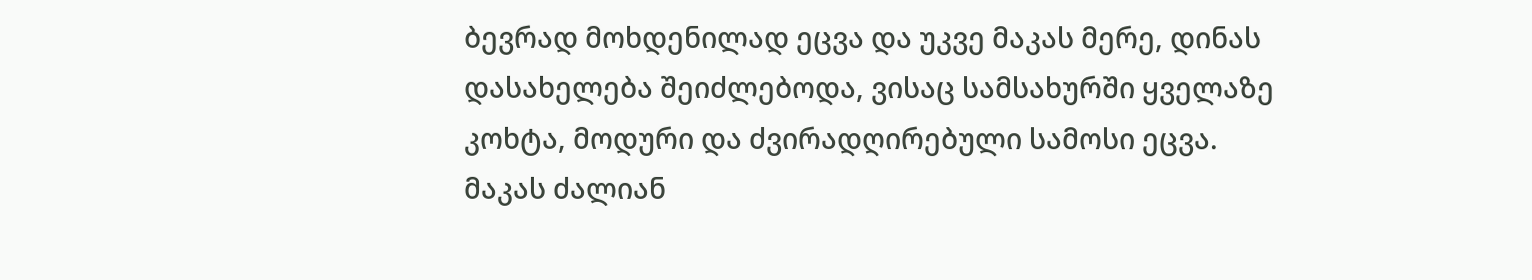ბევრად მოხდენილად ეცვა და უკვე მაკას მერე, დინას დასახელება შეიძლებოდა, ვისაც სამსახურში ყველაზე კოხტა, მოდური და ძვირადღირებული სამოსი ეცვა.
მაკას ძალიან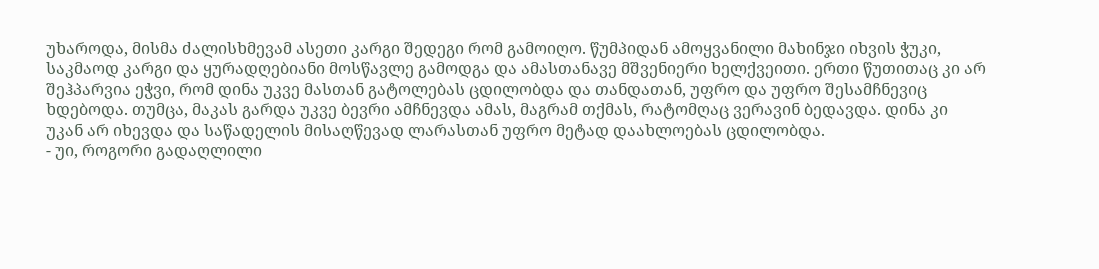უხაროდა, მისმა ძალისხმევამ ასეთი კარგი შედეგი რომ გამოიღო. წუმპიდან ამოყვანილი მახინჯი იხვის ჭუკი, საკმაოდ კარგი და ყურადღებიანი მოსწავლე გამოდგა და ამასთანავე მშვენიერი ხელქვეითი. ერთი წუთითაც კი არ შეჰპარვია ეჭვი, რომ დინა უკვე მასთან გატოლებას ცდილობდა და თანდათან, უფრო და უფრო შესამჩნევიც ხდებოდა. თუმცა, მაკას გარდა უკვე ბევრი ამჩნევდა ამას, მაგრამ თქმას, რატომღაც ვერავინ ბედავდა. დინა კი უკან არ იხევდა და საწადელის მისაღწევად ლარასთან უფრო მეტად დაახლოებას ცდილობდა.
- უი, როგორი გადაღლილი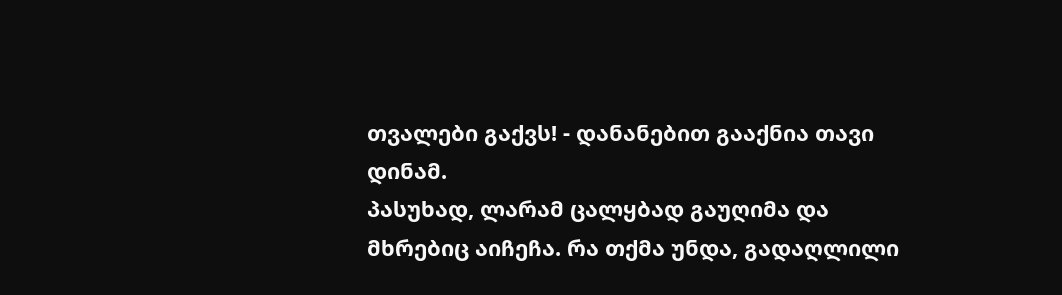თვალები გაქვს! - დანანებით გააქნია თავი დინამ.
პასუხად, ლარამ ცალყბად გაუღიმა და მხრებიც აიჩეჩა. რა თქმა უნდა, გადაღლილი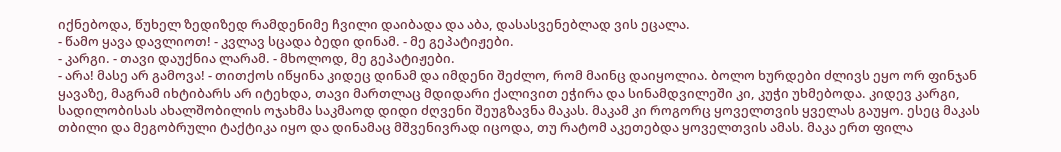იქნებოდა, წუხელ ზედიზედ რამდენიმე ჩვილი დაიბადა და აბა, დასასვენებლად ვის ეცალა.
- წამო ყავა დავლიოთ! - კვლავ სცადა ბედი დინამ. - მე გეპატიჟები.
- კარგი. - თავი დაუქნია ლარამ. - მხოლოდ, მე გეპატიჟები.
- არა! მასე არ გამოვა! - თითქოს იწყინა კიდეც დინამ და იმდენი შეძლო, რომ მაინც დაიყოლია. ბოლო ხურდები ძლივს ეყო ორ ფინჯან ყავაზე, მაგრამ იხტიბარს არ იტეხდა, თავი მართლაც მდიდარი ქალივით ეჭირა და სინამდვილეში კი, კუჭი უხმებოდა. კიდევ კარგი, სადილობისას ახალშობილის ოჯახმა საკმაოდ დიდი ძღვენი შეუგზავნა მაკას. მაკამ კი როგორც ყოველთვის ყველას გაუყო. ესეც მაკას თბილი და მეგობრული ტაქტიკა იყო და დინამაც მშვენივრად იცოდა, თუ რატომ აკეთებდა ყოველთვის ამას. მაკა ერთ ფილა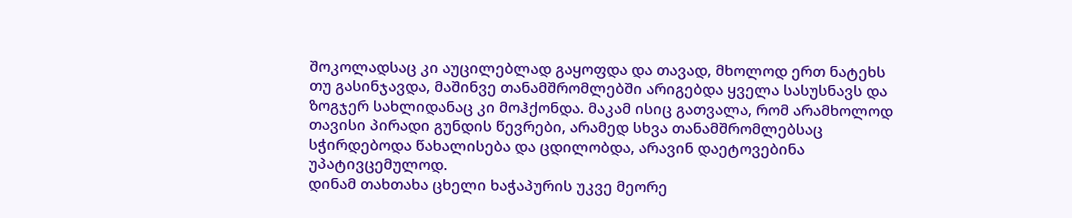შოკოლადსაც კი აუცილებლად გაყოფდა და თავად, მხოლოდ ერთ ნატეხს თუ გასინჯავდა, მაშინვე თანამშრომლებში არიგებდა ყველა სასუსნავს და ზოგჯერ სახლიდანაც კი მოჰქონდა. მაკამ ისიც გათვალა, რომ არამხოლოდ თავისი პირადი გუნდის წევრები, არამედ სხვა თანამშრომლებსაც სჭირდებოდა წახალისება და ცდილობდა, არავინ დაეტოვებინა უპატივცემულოდ.
დინამ თახთახა ცხელი ხაჭაპურის უკვე მეორე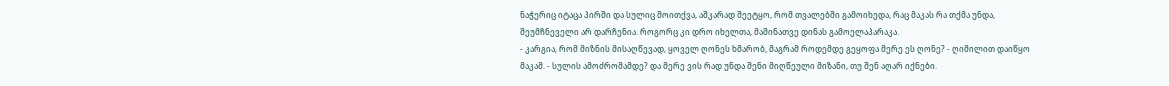ნაჭერიც იტაცა პირში და სულიც მოითქვა, აშკარად შეეტყო, რომ თვალებში გამოიხედა, რაც მაკას რა თქმა უნდა, შეუმჩნეველი არ დარჩენია. როგორც კი დრო იხელთა, მაშინათვე დინას გამოელაპარაკა.
- კარგია, რომ მიზნის მისაღწევად, ყოველ ღონეს ხმარობ, მაგრამ როდემდე გეყოფა მერე ეს ღონე? - ღიმილით დაიწყო მაკამ. - სულის ამოძრომამდე? და მერე ვის რად უნდა შენი მიღწეული მიზანი, თუ შენ აღარ იქნები.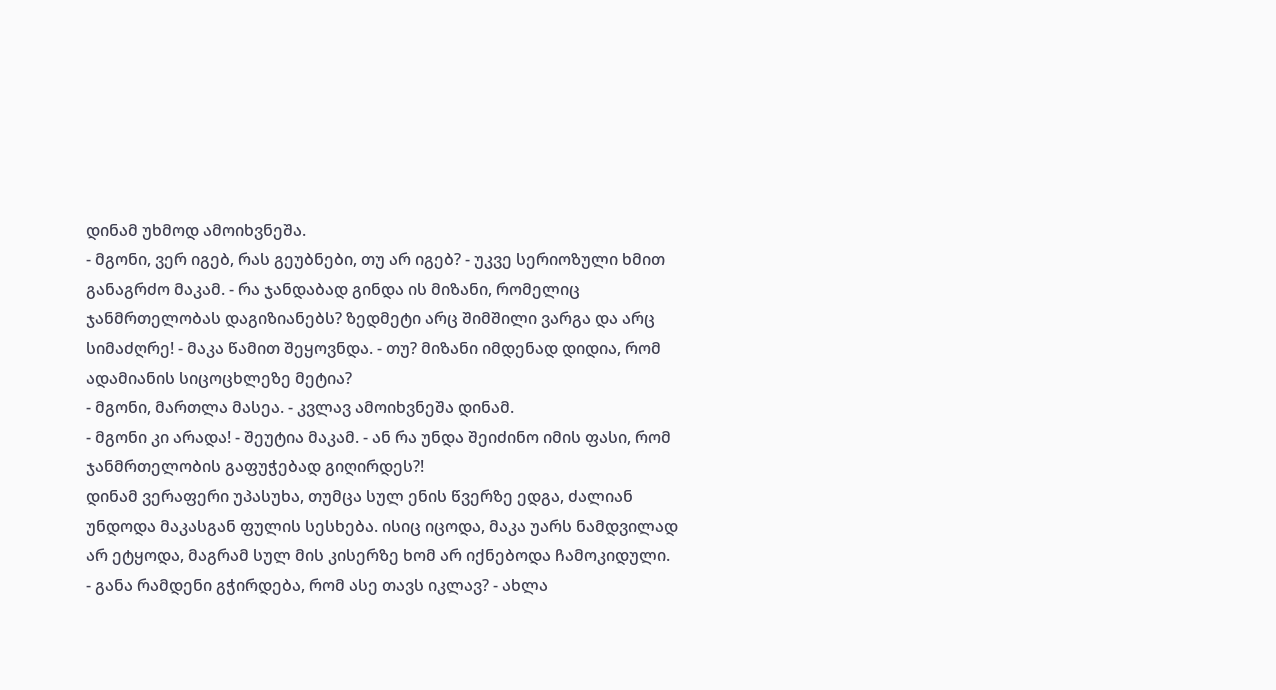დინამ უხმოდ ამოიხვნეშა.
- მგონი, ვერ იგებ, რას გეუბნები, თუ არ იგებ? - უკვე სერიოზული ხმით განაგრძო მაკამ. - რა ჯანდაბად გინდა ის მიზანი, რომელიც ჯანმრთელობას დაგიზიანებს? ზედმეტი არც შიმშილი ვარგა და არც სიმაძღრე! - მაკა წამით შეყოვნდა. - თუ? მიზანი იმდენად დიდია, რომ ადამიანის სიცოცხლეზე მეტია?
- მგონი, მართლა მასეა. - კვლავ ამოიხვნეშა დინამ.
- მგონი კი არადა! - შეუტია მაკამ. - ან რა უნდა შეიძინო იმის ფასი, რომ ჯანმრთელობის გაფუჭებად გიღირდეს?!
დინამ ვერაფერი უპასუხა, თუმცა სულ ენის წვერზე ედგა, ძალიან უნდოდა მაკასგან ფულის სესხება. ისიც იცოდა, მაკა უარს ნამდვილად არ ეტყოდა, მაგრამ სულ მის კისერზე ხომ არ იქნებოდა ჩამოკიდული.
- განა რამდენი გჭირდება, რომ ასე თავს იკლავ? - ახლა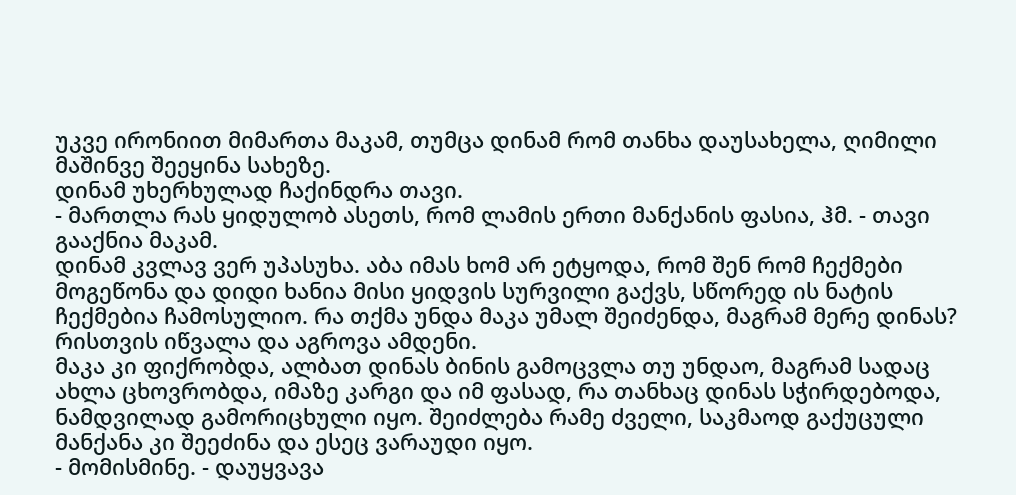უკვე ირონიით მიმართა მაკამ, თუმცა დინამ რომ თანხა დაუსახელა, ღიმილი მაშინვე შეეყინა სახეზე.
დინამ უხერხულად ჩაქინდრა თავი.
- მართლა რას ყიდულობ ასეთს, რომ ლამის ერთი მანქანის ფასია, ჰმ. - თავი გააქნია მაკამ.
დინამ კვლავ ვერ უპასუხა. აბა იმას ხომ არ ეტყოდა, რომ შენ რომ ჩექმები მოგეწონა და დიდი ხანია მისი ყიდვის სურვილი გაქვს, სწორედ ის ნატის ჩექმებია ჩამოსულიო. რა თქმა უნდა მაკა უმალ შეიძენდა, მაგრამ მერე დინას? რისთვის იწვალა და აგროვა ამდენი.
მაკა კი ფიქრობდა, ალბათ დინას ბინის გამოცვლა თუ უნდაო, მაგრამ სადაც ახლა ცხოვრობდა, იმაზე კარგი და იმ ფასად, რა თანხაც დინას სჭირდებოდა, ნამდვილად გამორიცხული იყო. შეიძლება რამე ძველი, საკმაოდ გაქუცული მანქანა კი შეეძინა და ესეც ვარაუდი იყო.
- მომისმინე. - დაუყვავა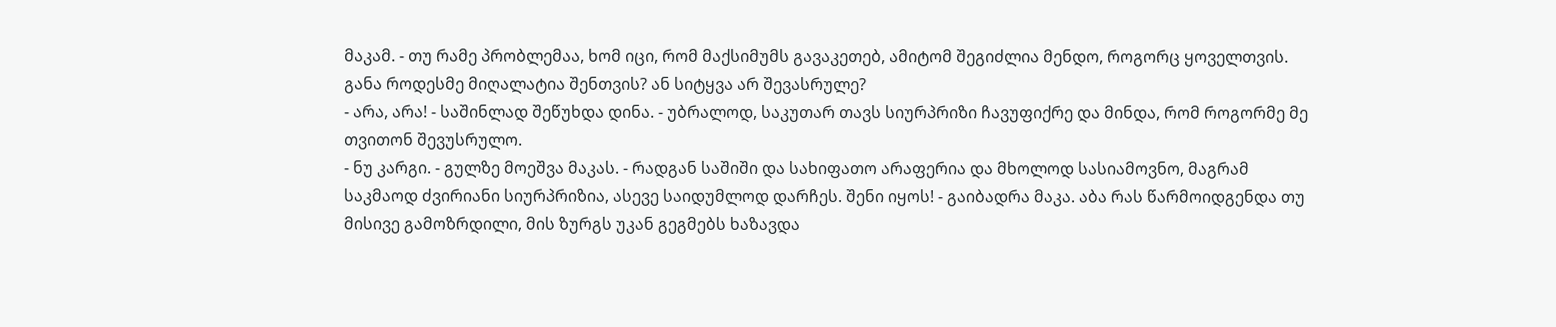მაკამ. - თუ რამე პრობლემაა, ხომ იცი, რომ მაქსიმუმს გავაკეთებ, ამიტომ შეგიძლია მენდო, როგორც ყოველთვის. განა როდესმე მიღალატია შენთვის? ან სიტყვა არ შევასრულე?
- არა, არა! - საშინლად შეწუხდა დინა. - უბრალოდ, საკუთარ თავს სიურპრიზი ჩავუფიქრე და მინდა, რომ როგორმე მე თვითონ შევუსრულო.
- ნუ კარგი. - გულზე მოეშვა მაკას. - რადგან საშიში და სახიფათო არაფერია და მხოლოდ სასიამოვნო, მაგრამ საკმაოდ ძვირიანი სიურპრიზია, ასევე საიდუმლოდ დარჩეს. შენი იყოს! - გაიბადრა მაკა. აბა რას წარმოიდგენდა თუ მისივე გამოზრდილი, მის ზურგს უკან გეგმებს ხაზავდა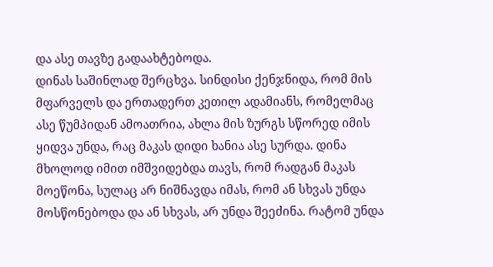და ასე თავზე გადაახტებოდა.
დინას საშინლად შერცხვა. სინდისი ქენჯნიდა, რომ მის მფარველს და ერთადერთ კეთილ ადამიანს, რომელმაც ასე წუმპიდან ამოათრია, ახლა მის ზურგს სწორედ იმის ყიდვა უნდა, რაც მაკას დიდი ხანია ასე სურდა. დინა მხოლოდ იმით იმშვიდებდა თავს, რომ რადგან მაკას მოეწონა, სულაც არ ნიშნავდა იმას, რომ ან სხვას უნდა მოსწონებოდა და ან სხვას, არ უნდა შეეძინა. რატომ უნდა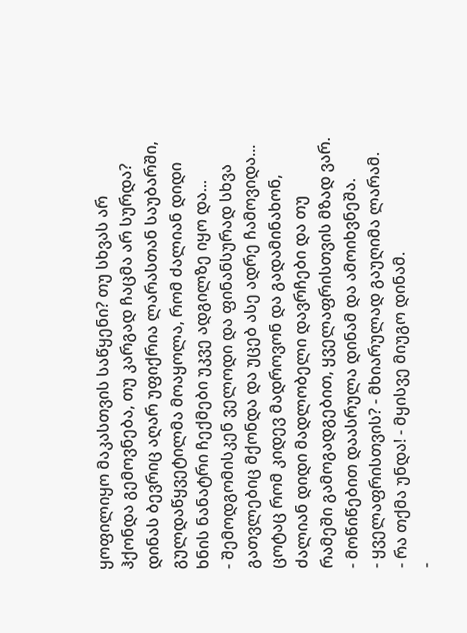ყოფილიყო მაკასთვის საწყენი? თუ სხვას არ ჰქონდა გემოვნება, თუ კარგად ჩაცმა არ სურდა?
დინას ბევრიც აღარ უფიქრია ლარასთან საუბარში, გულდაწყვეტილმა მოაყოლა, რომ ძალიან დიდი ხნის ნანატრი ჩექმები უკვე ადგილზე იყო და...
- შემოდგომისკენ ველოდი და ფინანსურად სხვა გათვლებიც მქონდა და უცებ ასე ადრე ჩამოვიდა... ცოტაც რომ კიდევ მადროვონ და გადამინახონ, ძალიან დიდი მადლობელი დავრჩები და თუ რამეში გამოგადგებით, ყველაფრისთვის მზად ვარ. - მოწიწებით დაასრულა დინამ და ამოიხვნეშა.
- ყველაფრისთვის? - მხიარულად გაუღიმა ლარამ.
- რა თქმა უნდა! - მყისვე მიუგო დინამ.
-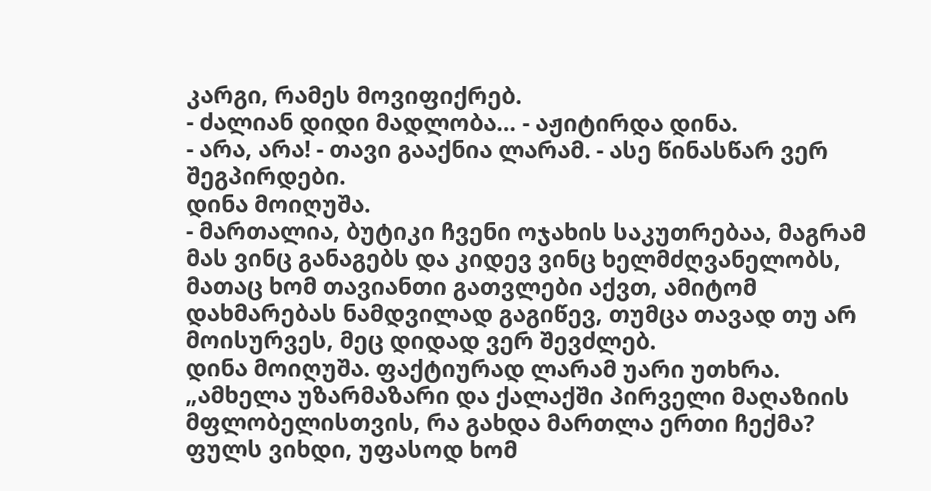კარგი, რამეს მოვიფიქრებ.
- ძალიან დიდი მადლობა… - აჟიტირდა დინა.
- არა, არა! - თავი გააქნია ლარამ. - ასე წინასწარ ვერ შეგპირდები.
დინა მოიღუშა.
- მართალია, ბუტიკი ჩვენი ოჯახის საკუთრებაა, მაგრამ მას ვინც განაგებს და კიდევ ვინც ხელმძღვანელობს, მათაც ხომ თავიანთი გათვლები აქვთ, ამიტომ დახმარებას ნამდვილად გაგიწევ, თუმცა თავად თუ არ მოისურვეს, მეც დიდად ვერ შევძლებ.
დინა მოიღუშა. ფაქტიურად ლარამ უარი უთხრა.
„ამხელა უზარმაზარი და ქალაქში პირველი მაღაზიის მფლობელისთვის, რა გახდა მართლა ერთი ჩექმა?
ფულს ვიხდი, უფასოდ ხომ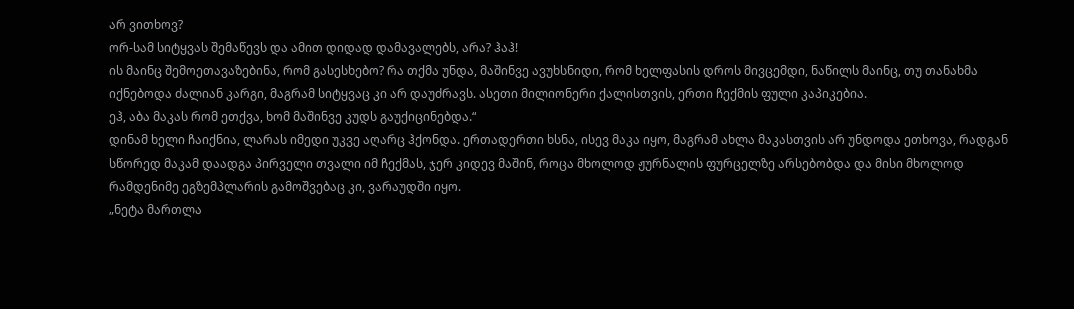არ ვითხოვ?
ორ-სამ სიტყვას შემაწევს და ამით დიდად დამავალებს, არა? ჰაჰ!
ის მაინც შემოეთავაზებინა, რომ გასესხებო? რა თქმა უნდა, მაშინვე ავუხსნიდი, რომ ხელფასის დროს მივცემდი, ნაწილს მაინც, თუ თანახმა იქნებოდა ძალიან კარგი, მაგრამ სიტყვაც კი არ დაუძრავს. ასეთი მილიონერი ქალისთვის, ერთი ჩექმის ფული კაპიკებია.
ეჰ, აბა მაკას რომ ეთქვა, ხომ მაშინვე კუდს გაუქიცინებდა.“
დინამ ხელი ჩაიქნია, ლარას იმედი უკვე აღარც ჰქონდა. ერთადერთი ხსნა, ისევ მაკა იყო, მაგრამ ახლა მაკასთვის არ უნდოდა ეთხოვა, რადგან სწორედ მაკამ დაადგა პირველი თვალი იმ ჩექმას, ჯერ კიდევ მაშინ, როცა მხოლოდ ჟურნალის ფურცელზე არსებობდა და მისი მხოლოდ რამდენიმე ეგზემპლარის გამოშვებაც კი, ვარაუდში იყო.
„ნეტა მართლა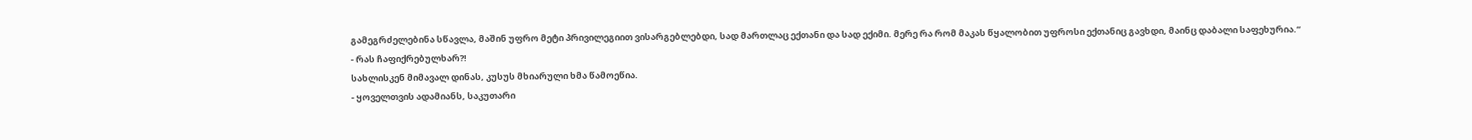გამეგრძელებინა სწავლა, მაშინ უფრო მეტი პრივილეგიით ვისარგებლებდი, სად მართლაც ექთანი და სად ექიმი. მერე რა რომ მაკას წყალობით უფროსი ექთანიც გავხდი, მაინც დაბალი საფეხურია.“
- რას ჩაფიქრებულხარ?!
სახლისკენ მიმავალ დინას, კუსუს მხიარული ხმა წამოეწია.
- ყოველთვის ადამიანს, საკუთარი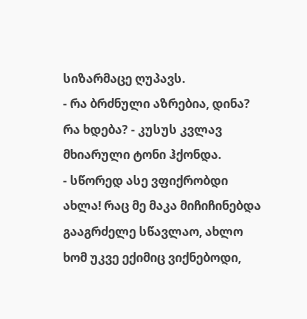სიზარმაცე ღუპავს.
- რა ბრძნული აზრებია, დინა? რა ხდება? - კუსუს კვლავ მხიარული ტონი ჰქონდა.
- სწორედ ასე ვფიქრობდი ახლა! რაც მე მაკა მიჩიჩინებდა გააგრძელე სწავლაო, ახლო ხომ უკვე ექიმიც ვიქნებოდი,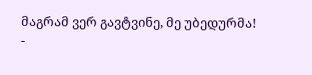მაგრამ ვერ გავტვინე, მე უბედურმა!
-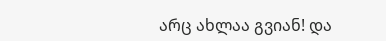არც ახლაა გვიან! და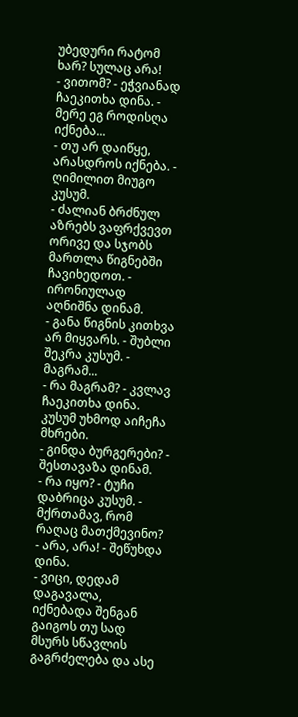უბედური რატომ ხარ? სულაც არა!
- ვითომ? - ეჭვიანად ჩაეკითხა დინა. - მერე ეგ როდისღა იქნება...
- თუ არ დაიწყე, არასდროს იქნება. - ღიმილით მიუგო კუსუმ.
- ძალიან ბრძნულ აზრებს ვაფრქვევთ ორივე და სჯობს მართლა წიგნებში ჩავიხედოთ. - ირონიულად აღნიშნა დინამ.
- განა წიგნის კითხვა არ მიყვარს. - შუბლი შეკრა კუსუმ. - მაგრამ...
- რა მაგრამ? - კვლავ ჩაეკითხა დინა.
კუსუმ უხმოდ აიჩეჩა მხრები.
- გინდა ბურგერები? - შესთავაზა დინამ.
- რა იყო? - ტუჩი დაბრიცა კუსუმ. - მქრთამავ, რომ რაღაც მათქმევინო?
- არა, არა! - შეწუხდა დინა.
- ვიცი, დედამ დაგავალა, იქნებადა შენგან გაიგოს თუ სად მსურს სწავლის გაგრძელება და ასე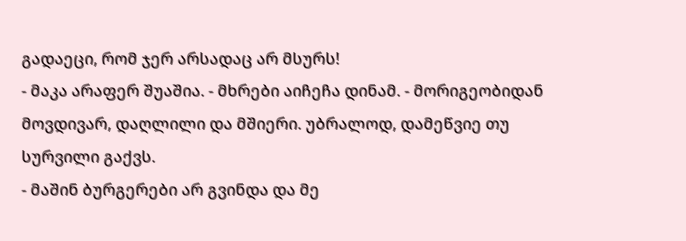გადაეცი, რომ ჯერ არსადაც არ მსურს!
- მაკა არაფერ შუაშია. - მხრები აიჩეჩა დინამ. - მორიგეობიდან მოვდივარ, დაღლილი და მშიერი. უბრალოდ, დამეწვიე თუ სურვილი გაქვს.
- მაშინ ბურგერები არ გვინდა და მე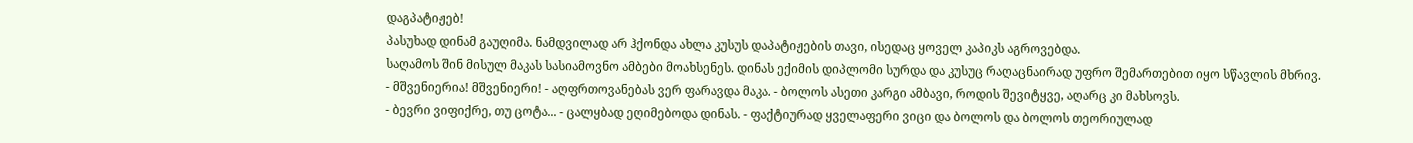დაგპატიჟებ!
პასუხად დინამ გაუღიმა. ნამდვილად არ ჰქონდა ახლა კუსუს დაპატიჟების თავი, ისედაც ყოველ კაპიკს აგროვებდა.
საღამოს შინ მისულ მაკას სასიამოვნო ამბები მოახსენეს. დინას ექიმის დიპლომი სურდა და კუსუც რაღაცნაირად უფრო შემართებით იყო სწავლის მხრივ.
- მშვენიერია! მშვენიერი! - აღფრთოვანებას ვერ ფარავდა მაკა. - ბოლოს ასეთი კარგი ამბავი, როდის შევიტყვე, აღარც კი მახსოვს.
- ბევრი ვიფიქრე, თუ ცოტა... - ცალყბად ეღიმებოდა დინას. - ფაქტიურად ყველაფერი ვიცი და ბოლოს და ბოლოს თეორიულად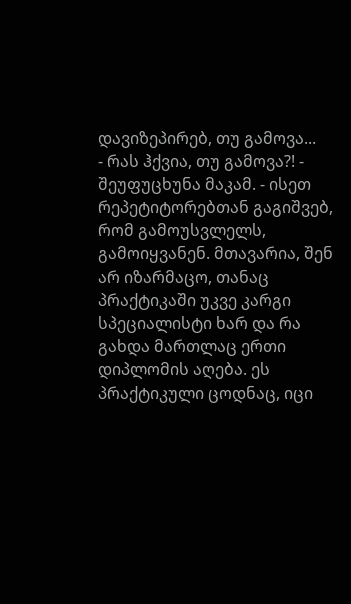დავიზეპირებ, თუ გამოვა...
- რას ჰქვია, თუ გამოვა?! - შეუფუცხუნა მაკამ. - ისეთ რეპეტიტორებთან გაგიშვებ, რომ გამოუსვლელს, გამოიყვანენ. მთავარია, შენ არ იზარმაცო, თანაც პრაქტიკაში უკვე კარგი სპეციალისტი ხარ და რა გახდა მართლაც ერთი დიპლომის აღება. ეს პრაქტიკული ცოდნაც, იცი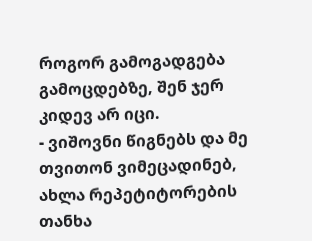როგორ გამოგადგება გამოცდებზე, შენ ჯერ კიდევ არ იცი.
- ვიშოვნი წიგნებს და მე თვითონ ვიმეცადინებ, ახლა რეპეტიტორების თანხა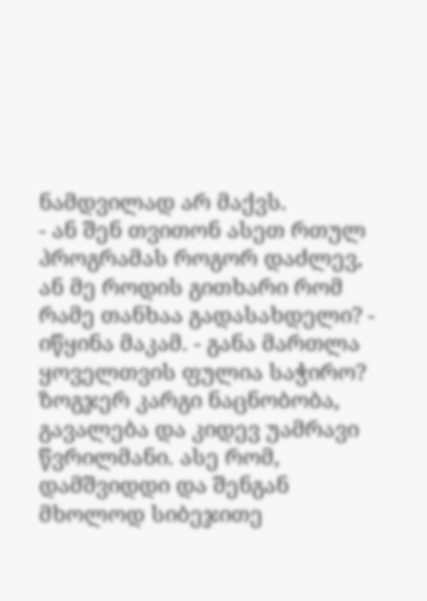ნამდვილად არ მაქვს.
- ან შენ თვითონ ასეთ რთულ პროგრამას როგორ დაძლევ, ან მე როდის გითხარი რომ რამე თანხაა გადასახდელი? - იწყინა მაკამ. - განა მართლა ყოველთვის ფულია საჭირო? ზოგჯერ კარგი ნაცნობობა, გავალება და კიდევ უამრავი წვრილმანი. ასე რომ, დამშვიდდი და შენგან მხოლოდ სიბეჯითე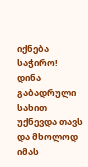იქნება საჭირო!
დინა გაბადრული სახით უქნევდა თავს და მხოლოდ იმას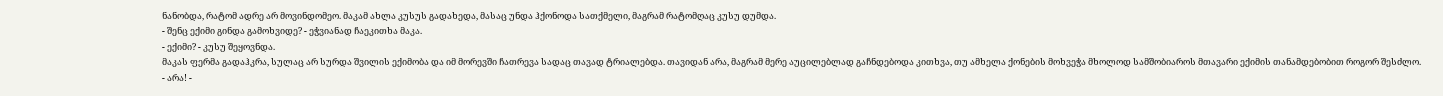ნანობდა, რატომ ადრე არ მოვინდომეო. მაკამ ახლა კუსუს გადახედა, მასაც უნდა ჰქონოდა სათქმელი, მაგრამ რატომღაც კუსუ დუმდა.
- შენც ექიმი გინდა გამოხვიდე? - ეჭვიანად ჩაეკითხა მაკა.
- ექიმი? - კუსუ შეყოვნდა.
მაკას ფერმა გადაჰკრა, სულაც არ სურდა შვილის ექიმობა და იმ მორევში ჩათრევა სადაც თავად ტრიალებდა. თავიდან არა, მაგრამ მერე აუცილებლად გაჩნდებოდა კითხვა, თუ ამხელა ქონების მოხვეჭა მხოლოდ სამშობიაროს მთავარი ექიმის თანამდებობით როგორ შესძლო.
- არა! -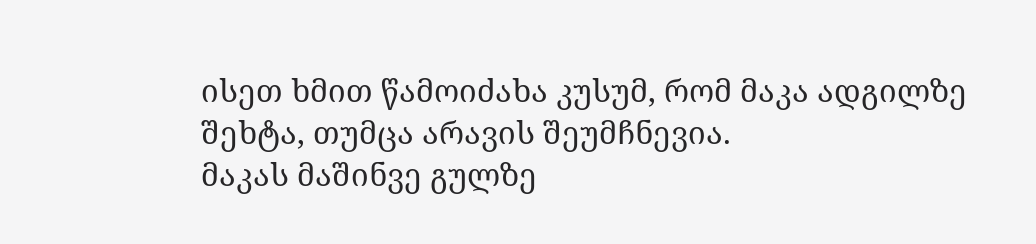ისეთ ხმით წამოიძახა კუსუმ, რომ მაკა ადგილზე შეხტა, თუმცა არავის შეუმჩნევია.
მაკას მაშინვე გულზე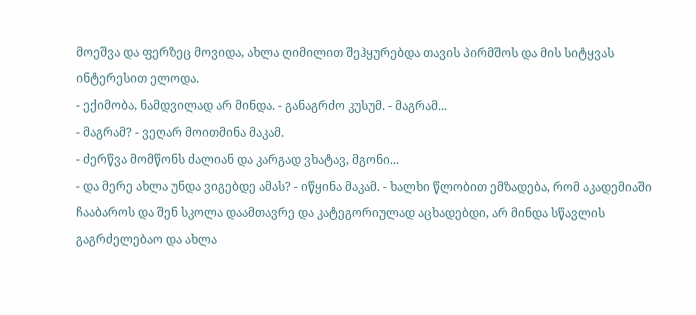მოეშვა და ფერზეც მოვიდა, ახლა ღიმილით შეჰყურებდა თავის პირმშოს და მის სიტყვას ინტერესით ელოდა.
- ექიმობა, ნამდვილად არ მინდა. - განაგრძო კუსუმ. - მაგრამ...
- მაგრამ? - ვეღარ მოითმინა მაკამ.
- ძერწვა მომწონს ძალიან და კარგად ვხატავ, მგონი...
- და მერე ახლა უნდა ვიგებდე ამას? - იწყინა მაკამ. - ხალხი წლობით ემზადება, რომ აკადემიაში ჩააბაროს და შენ სკოლა დაამთავრე და კატეგორიულად აცხადებდი, არ მინდა სწავლის გაგრძელებაო და ახლა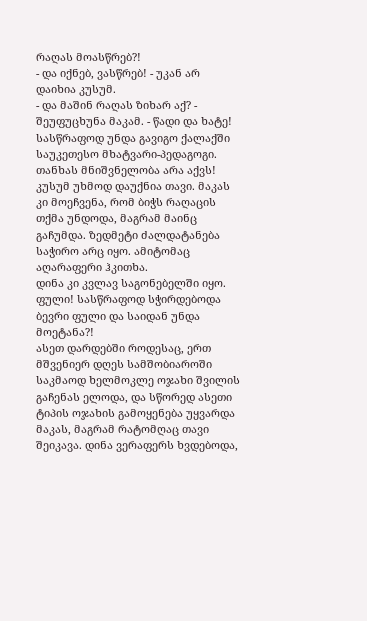რაღას მოასწრებ?!
- და იქნებ, ვასწრებ! - უკან არ დაიხია კუსუმ.
- და მაშინ რაღას ზიხარ აქ? - შეუფუცხუნა მაკამ. - წადი და ხატე! სასწრაფოდ უნდა გავიგო ქალაქში საუკეთესო მხატვარი-პედაგოგი. თანხას მნიშვნელობა არა აქვს!
კუსუმ უხმოდ დაუქნია თავი. მაკას კი მოეჩვენა, რომ ბიჭს რაღაცის თქმა უნდოდა, მაგრამ მაინც გაჩუმდა. ზედმეტი ძალდატანება საჭირო არც იყო. ამიტომაც აღარაფერი ჰკითხა.
დინა კი კვლავ საგონებელში იყო. ფული! სასწრაფოდ სჭირდებოდა ბევრი ფული და საიდან უნდა მოეტანა?!
ასეთ დარდებში როდესაც, ერთ მშვენიერ დღეს სამშობიაროში საკმაოდ ხელმოკლე ოჯახი შვილის გაჩენას ელოდა, და სწორედ ასეთი ტიპის ოჯახის გამოყენება უყვარდა მაკას, მაგრამ რატომღაც თავი შეიკავა. დინა ვერაფერს ხვდებოდა,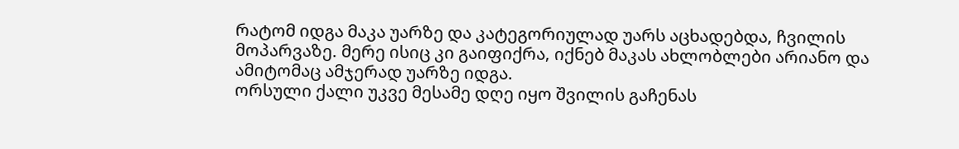რატომ იდგა მაკა უარზე და კატეგორიულად უარს აცხადებდა, ჩვილის მოპარვაზე. მერე ისიც კი გაიფიქრა, იქნებ მაკას ახლობლები არიანო და ამიტომაც ამჯერად უარზე იდგა.
ორსული ქალი უკვე მესამე დღე იყო შვილის გაჩენას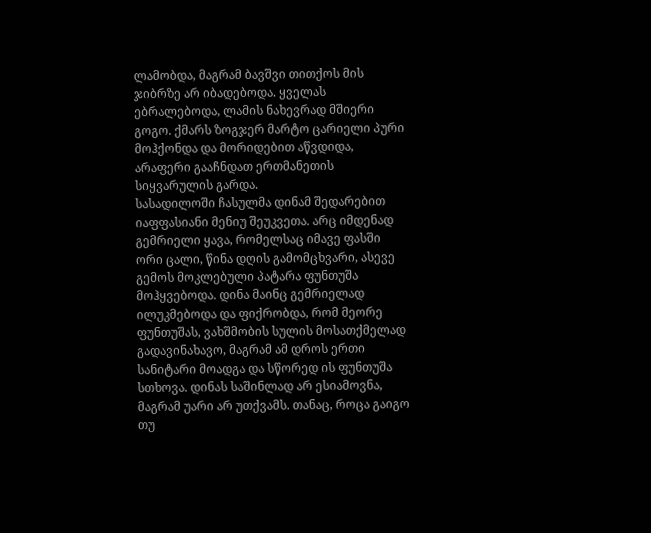ლამობდა, მაგრამ ბავშვი თითქოს მის ჯიბრზე არ იბადებოდა. ყველას ებრალებოდა, ლამის ნახევრად მშიერი გოგო. ქმარს ზოგჯერ მარტო ცარიელი პური მოჰქონდა და მორიდებით აწვდიდა, არაფერი გააჩნდათ ერთმანეთის სიყვარულის გარდა.
სასადილოში ჩასულმა დინამ შედარებით იაფფასიანი მენიუ შეუკვეთა. არც იმდენად გემრიელი ყავა, რომელსაც იმავე ფასში ორი ცალი, წინა დღის გამომცხვარი, ასევე გემოს მოკლებული პატარა ფუნთუშა მოჰყვებოდა. დინა მაინც გემრიელად ილუკმებოდა და ფიქრობდა, რომ მეორე ფუნთუშას, ვახშმობის სულის მოსათქმელად გადავინახავო, მაგრამ ამ დროს ერთი სანიტარი მოადგა და სწორედ ის ფუნთუშა სთხოვა. დინას საშინლად არ ესიამოვნა, მაგრამ უარი არ უთქვამს. თანაც, როცა გაიგო თუ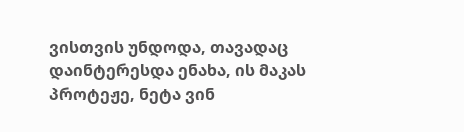ვისთვის უნდოდა, თავადაც დაინტერესდა ენახა, ის მაკას პროტეჟე, ნეტა ვინ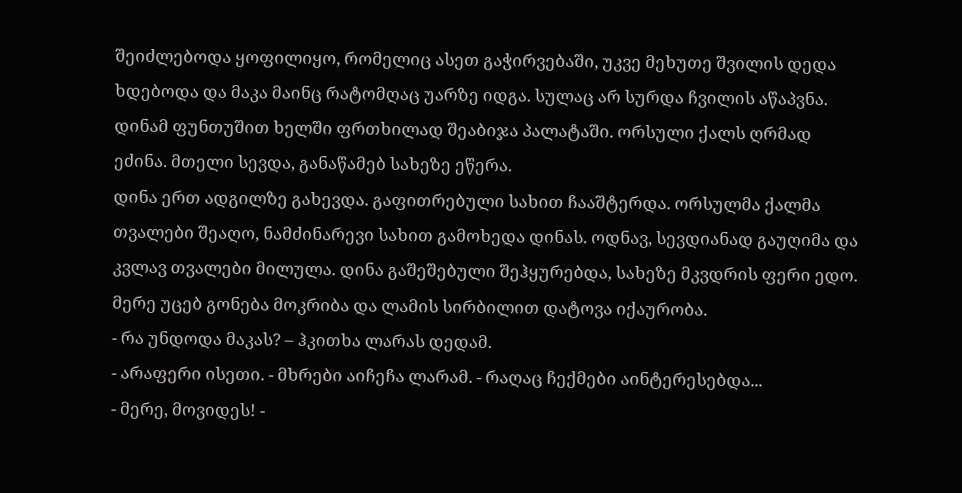შეიძლებოდა ყოფილიყო, რომელიც ასეთ გაჭირვებაში, უკვე მეხუთე შვილის დედა ხდებოდა და მაკა მაინც რატომღაც უარზე იდგა. სულაც არ სურდა ჩვილის აწაპვნა.
დინამ ფუნთუშით ხელში ფრთხილად შეაბიჯა პალატაში. ორსული ქალს ღრმად ეძინა. მთელი სევდა, განაწამებ სახეზე ეწერა.
დინა ერთ ადგილზე გახევდა. გაფითრებული სახით ჩააშტერდა. ორსულმა ქალმა თვალები შეაღო, ნამძინარევი სახით გამოხედა დინას. ოდნავ, სევდიანად გაუღიმა და კვლავ თვალები მილულა. დინა გაშეშებული შეჰყურებდა, სახეზე მკვდრის ფერი ედო. მერე უცებ გონება მოკრიბა და ლამის სირბილით დატოვა იქაურობა.
- რა უნდოდა მაკას? – ჰკითხა ლარას დედამ.
- არაფერი ისეთი. - მხრები აიჩეჩა ლარამ. - რაღაც ჩექმები აინტერესებდა...
- მერე, მოვიდეს! -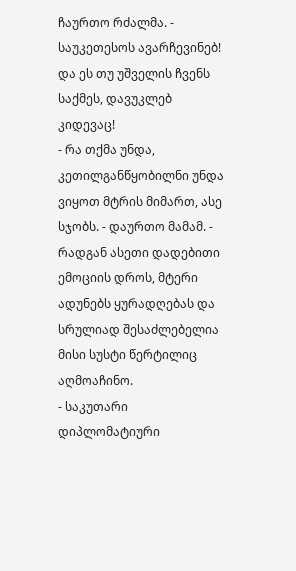ჩაურთო რძალმა. - საუკეთესოს ავარჩევინებ! და ეს თუ უშველის ჩვენს საქმეს, დავუკლებ კიდევაც!
- რა თქმა უნდა, კეთილგანწყობილნი უნდა ვიყოთ მტრის მიმართ, ასე სჯობს. - დაურთო მამამ. - რადგან ასეთი დადებითი ემოციის დროს, მტერი ადუნებს ყურადღებას და სრულიად შესაძლებელია მისი სუსტი წერტილიც აღმოაჩინო.
- საკუთარი დიპლომატიური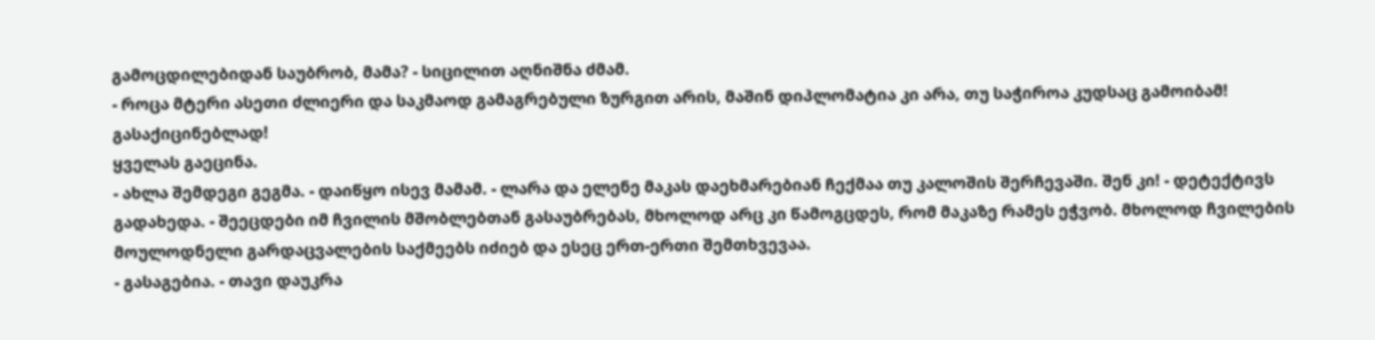გამოცდილებიდან საუბრობ, მამა? - სიცილით აღნიშნა ძმამ.
- როცა მტერი ასეთი ძლიერი და საკმაოდ გამაგრებული ზურგით არის, მაშინ დიპლომატია კი არა, თუ საჭიროა კუდსაც გამოიბამ! გასაქიცინებლად!
ყველას გაეცინა.
- ახლა შემდეგი გეგმა. - დაიწყო ისევ მამამ. - ლარა და ელენე მაკას დაეხმარებიან ჩექმაა თუ კალოშის შერჩევაში. შენ კი! - დეტექტივს გადახედა. - შეეცდები იმ ჩვილის მშობლებთან გასაუბრებას, მხოლოდ არც კი წამოგცდეს, რომ მაკაზე რამეს ეჭვობ. მხოლოდ ჩვილების მოულოდნელი გარდაცვალების საქმეებს იძიებ და ესეც ერთ-ერთი შემთხვევაა.
- გასაგებია. - თავი დაუკრა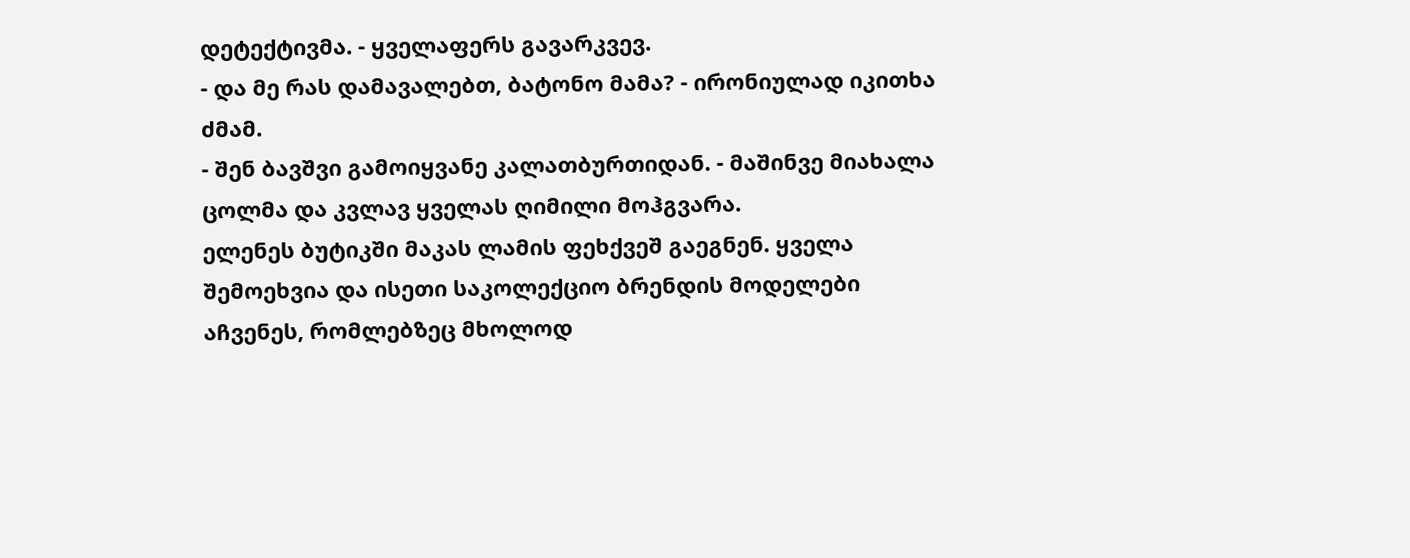დეტექტივმა. - ყველაფერს გავარკვევ.
- და მე რას დამავალებთ, ბატონო მამა? - ირონიულად იკითხა ძმამ.
- შენ ბავშვი გამოიყვანე კალათბურთიდან. - მაშინვე მიახალა ცოლმა და კვლავ ყველას ღიმილი მოჰგვარა.
ელენეს ბუტიკში მაკას ლამის ფეხქვეშ გაეგნენ. ყველა შემოეხვია და ისეთი საკოლექციო ბრენდის მოდელები აჩვენეს, რომლებზეც მხოლოდ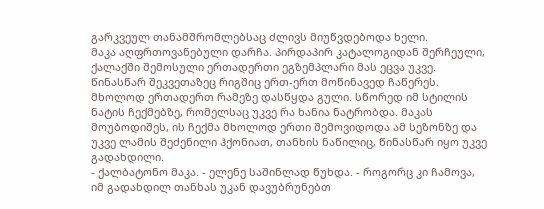გარკვეულ თანამშრომლებსაც ძლივს მიუწვდებოდა ხელი.
მაკა აღფრთოვანებული დარჩა. პირდაპირ კატალოგიდან შერჩეული, ქალაქში შემოსული ერთადერთი ეგზემპლარი მას ეცვა უკვე. წინასწარ შეკვეთაზეც რიგშიც ერთ-ერთ მოწინავედ ჩაწერეს. მხოლოდ ერთადერთ რამეზე დასწყდა გული. სწორედ იმ სტილის ნატის ჩექმებზე, რომელსაც უკვე რა ხანია ნატრობდა. მაკას მოუბოდიშეს, ის ჩექმა მხოლოდ ერთი შემოვიდოდა ამ სეზონზე და უკვე ლამის შეძენილი ჰქონიათ, თანხის ნაწილიც, წინასწარ იყო უკვე გადახდილი.
- ქალბატონო მაკა. - ელენე საშინლად წუხდა. - როგორც კი ჩამოვა, იმ გადახდილ თანხას უკან დავუბრუნებთ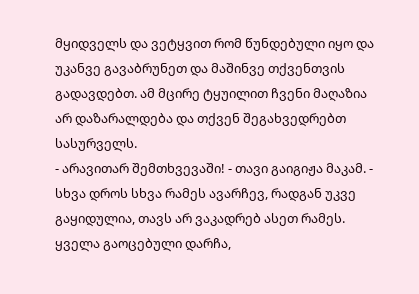მყიდველს და ვეტყვით რომ წუნდებული იყო და უკანვე გავაბრუნეთ და მაშინვე თქვენთვის გადავდებთ. ამ მცირე ტყუილით ჩვენი მაღაზია არ დაზარალდება და თქვენ შეგახვედრებთ სასურველს.
- არავითარ შემთხვევაში! - თავი გაიგიჟა მაკამ. - სხვა დროს სხვა რამეს ავარჩევ, რადგან უკვე გაყიდულია, თავს არ ვაკადრებ ასეთ რამეს.
ყველა გაოცებული დარჩა,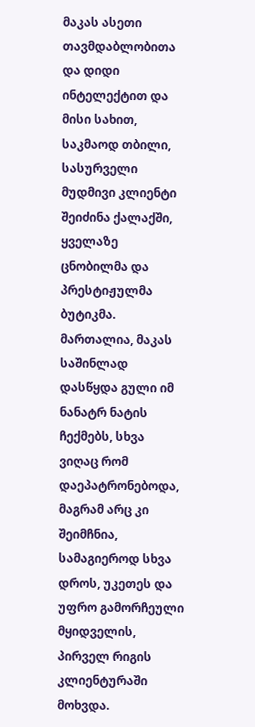მაკას ასეთი თავმდაბლობითა და დიდი ინტელექტით და მისი სახით, საკმაოდ თბილი, სასურველი მუდმივი კლიენტი შეიძინა ქალაქში, ყველაზე ცნობილმა და პრესტიჟულმა ბუტიკმა.
მართალია, მაკას საშინლად დასწყდა გული იმ ნანატრ ნატის ჩექმებს, სხვა ვიღაც რომ დაეპატრონებოდა, მაგრამ არც კი შეიმჩნია, სამაგიეროდ სხვა დროს, უკეთეს და უფრო გამორჩეული მყიდველის, პირველ რიგის კლიენტურაში მოხვდა.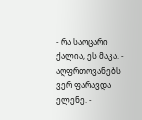- რა საოცარი ქალია, ეს მაკა. - აღფრთოვანებს ვერ ფარავდა ელენე. -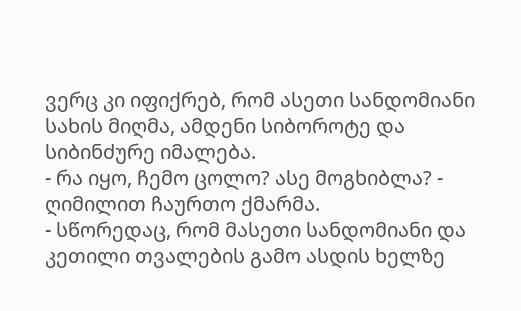ვერც კი იფიქრებ, რომ ასეთი სანდომიანი სახის მიღმა, ამდენი სიბოროტე და სიბინძურე იმალება.
- რა იყო, ჩემო ცოლო? ასე მოგხიბლა? - ღიმილით ჩაურთო ქმარმა.
- სწორედაც, რომ მასეთი სანდომიანი და კეთილი თვალების გამო ასდის ხელზე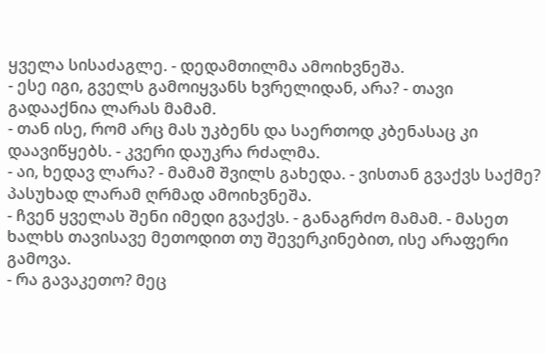ყველა სისაძაგლე. - დედამთილმა ამოიხვნეშა.
- ესე იგი, გველს გამოიყვანს ხვრელიდან, არა? - თავი გადააქნია ლარას მამამ.
- თან ისე, რომ არც მას უკბენს და საერთოდ კბენასაც კი დაავიწყებს. - კვერი დაუკრა რძალმა.
- აი, ხედავ ლარა? - მამამ შვილს გახედა. - ვისთან გვაქვს საქმე?
პასუხად ლარამ ღრმად ამოიხვნეშა.
- ჩვენ ყველას შენი იმედი გვაქვს. - განაგრძო მამამ. - მასეთ ხალხს თავისავე მეთოდით თუ შევერკინებით, ისე არაფერი გამოვა.
- რა გავაკეთო? მეც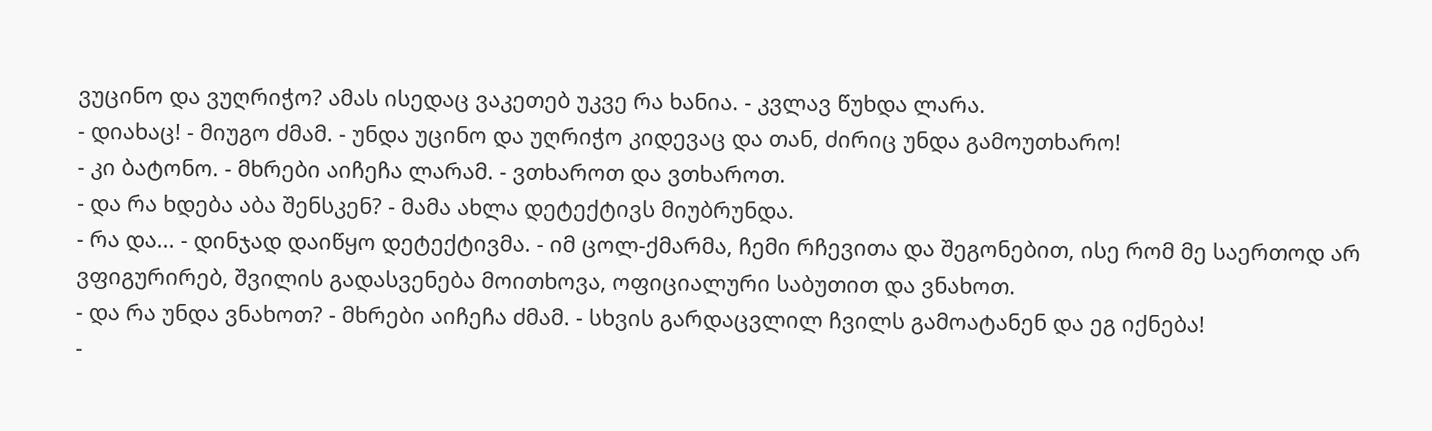ვუცინო და ვუღრიჭო? ამას ისედაც ვაკეთებ უკვე რა ხანია. - კვლავ წუხდა ლარა.
- დიახაც! - მიუგო ძმამ. - უნდა უცინო და უღრიჭო კიდევაც და თან, ძირიც უნდა გამოუთხარო!
- კი ბატონო. - მხრები აიჩეჩა ლარამ. - ვთხაროთ და ვთხაროთ.
- და რა ხდება აბა შენსკენ? - მამა ახლა დეტექტივს მიუბრუნდა.
- რა და... - დინჯად დაიწყო დეტექტივმა. - იმ ცოლ-ქმარმა, ჩემი რჩევითა და შეგონებით, ისე რომ მე საერთოდ არ ვფიგურირებ, შვილის გადასვენება მოითხოვა, ოფიციალური საბუთით და ვნახოთ.
- და რა უნდა ვნახოთ? - მხრები აიჩეჩა ძმამ. - სხვის გარდაცვლილ ჩვილს გამოატანენ და ეგ იქნება!
-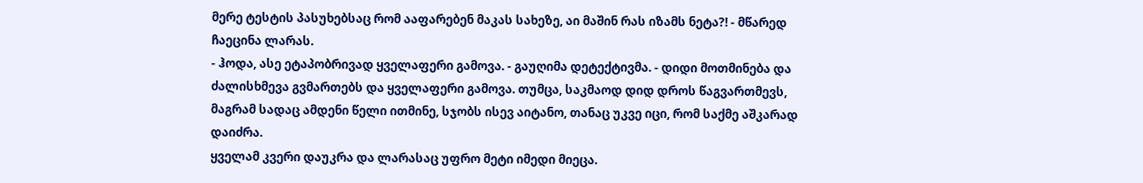მერე ტესტის პასუხებსაც რომ ააფარებენ მაკას სახეზე, აი მაშინ რას იზამს ნეტა?! - მწარედ ჩაეცინა ლარას.
- ჰოდა, ასე ეტაპობრივად ყველაფერი გამოვა. - გაუღიმა დეტექტივმა. - დიდი მოთმინება და ძალისხმევა გვმართებს და ყველაფერი გამოვა. თუმცა, საკმაოდ დიდ დროს წაგვართმევს, მაგრამ სადაც ამდენი წელი ითმინე, სჯობს ისევ აიტანო, თანაც უკვე იცი, რომ საქმე აშკარად დაიძრა.
ყველამ კვერი დაუკრა და ლარასაც უფრო მეტი იმედი მიეცა.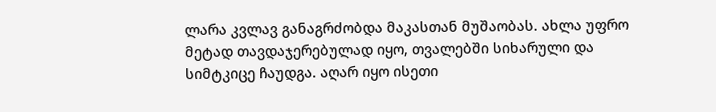ლარა კვლავ განაგრძობდა მაკასთან მუშაობას. ახლა უფრო მეტად თავდაჯერებულად იყო, თვალებში სიხარული და სიმტკიცე ჩაუდგა. აღარ იყო ისეთი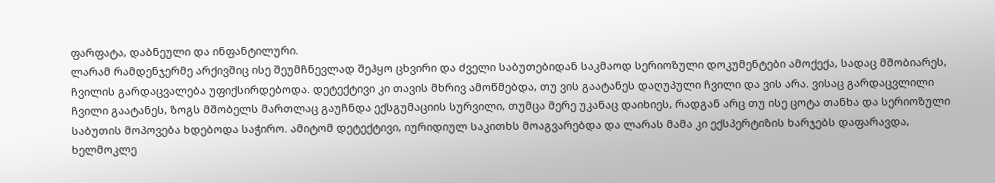ფარფატა, დაბნეული და ინფანტილური.
ლარამ რამდენჯერმე არქივშიც ისე შეუმჩნევლად შეჰყო ცხვირი და ძველი საბუთებიდან საკმაოდ სერიოზული დოკუმენტები ამოქექა, სადაც მშობიარეს, ჩვილის გარდაცვალება უფიქსირდებოდა. დეტექტივი კი თავის მხრივ ამოწმებდა, თუ ვის გაატანეს დაღუპული ჩვილი და ვის არა. ვისაც გარდაცვლილი ჩვილი გაატანეს, ზოგს მშობელს მართლაც გაუჩნდა ექსგუმაციის სურვილი, თუმცა მერე უკანაც დაიხიეს, რადგან არც თუ ისე ცოტა თანხა და სერიოზული საბუთის მოპოვება ხდებოდა საჭირო. ამიტომ დეტექტივი, იურიდიულ საკითხს მოაგვარებდა და ლარას მამა კი ექსპერტიზის ხარჯებს დაფარავდა, ხელმოკლე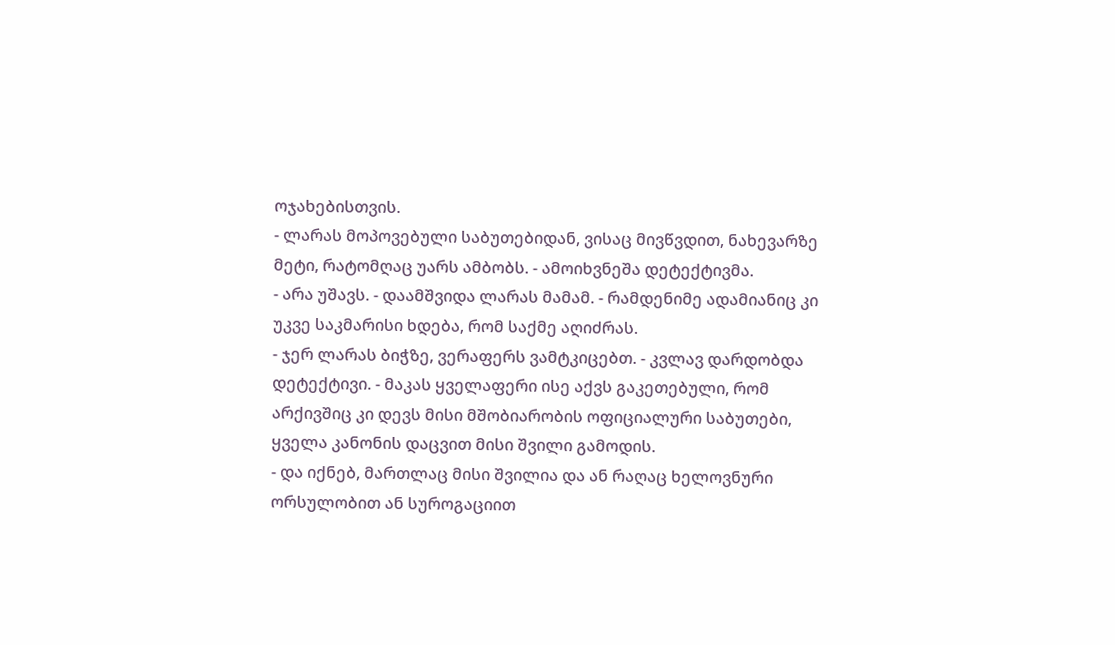ოჯახებისთვის.
- ლარას მოპოვებული საბუთებიდან, ვისაც მივწვდით, ნახევარზე მეტი, რატომღაც უარს ამბობს. - ამოიხვნეშა დეტექტივმა.
- არა უშავს. - დაამშვიდა ლარას მამამ. - რამდენიმე ადამიანიც კი უკვე საკმარისი ხდება, რომ საქმე აღიძრას.
- ჯერ ლარას ბიჭზე, ვერაფერს ვამტკიცებთ. - კვლავ დარდობდა დეტექტივი. - მაკას ყველაფერი ისე აქვს გაკეთებული, რომ არქივშიც კი დევს მისი მშობიარობის ოფიციალური საბუთები, ყველა კანონის დაცვით მისი შვილი გამოდის.
- და იქნებ, მართლაც მისი შვილია და ან რაღაც ხელოვნური ორსულობით ან სუროგაციით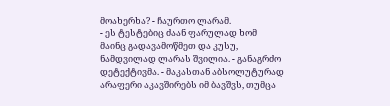მოახერხა? - ჩაურთო ლარამ.
- ეს ტესტებიც ძაან ფარულად ხომ მაინც გადავამოწმეთ და კუსუ, ნამდვილად ლარას შვილია. - განაგრძო დეტექტივმა. - მაკასთან აბსოლუტურად არაფერი აკავშირებს იმ ბავშვს, თუმცა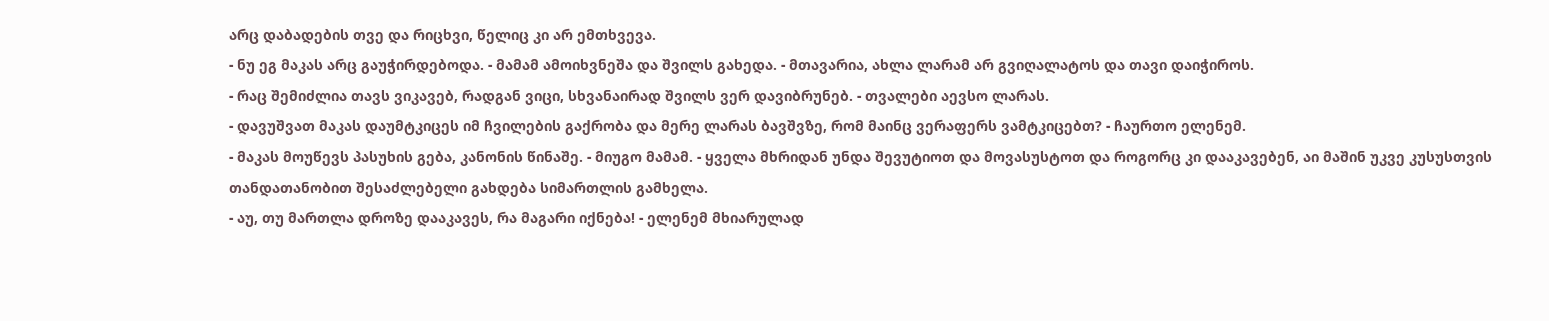არც დაბადების თვე და რიცხვი, წელიც კი არ ემთხვევა.
- ნუ ეგ მაკას არც გაუჭირდებოდა. - მამამ ამოიხვნეშა და შვილს გახედა. - მთავარია, ახლა ლარამ არ გვიღალატოს და თავი დაიჭიროს.
- რაც შემიძლია თავს ვიკავებ, რადგან ვიცი, სხვანაირად შვილს ვერ დავიბრუნებ. - თვალები აევსო ლარას.
- დავუშვათ მაკას დაუმტკიცეს იმ ჩვილების გაქრობა და მერე ლარას ბავშვზე, რომ მაინც ვერაფერს ვამტკიცებთ? - ჩაურთო ელენემ.
- მაკას მოუწევს პასუხის გება, კანონის წინაშე. - მიუგო მამამ. - ყველა მხრიდან უნდა შევუტიოთ და მოვასუსტოთ და როგორც კი დააკავებენ, აი მაშინ უკვე კუსუსთვის თანდათანობით შესაძლებელი გახდება სიმართლის გამხელა.
- აუ, თუ მართლა დროზე დააკავეს, რა მაგარი იქნება! - ელენემ მხიარულად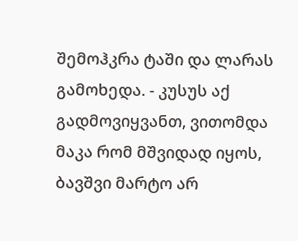შემოჰკრა ტაში და ლარას გამოხედა. - კუსუს აქ გადმოვიყვანთ, ვითომდა მაკა რომ მშვიდად იყოს, ბავშვი მარტო არ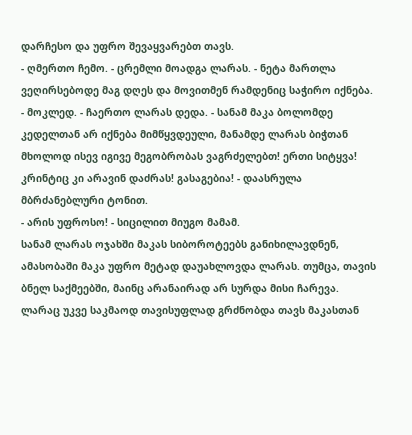დარჩესო და უფრო შევაყვარებთ თავს.
- ღმერთო ჩემო. - ცრემლი მოადგა ლარას. - ნეტა მართლა ვეღირსებოდე მაგ დღეს და მოვითმენ რამდენიც საჭირო იქნება.
- მოკლედ. - ჩაერთო ლარას დედა. - სანამ მაკა ბოლომდე კედელთან არ იქნება მიმწყვდეული, მანამდე ლარას ბიჭთან მხოლოდ ისევ იგივე მეგობრობას ვაგრძელებთ! ერთი სიტყვა! კრინტიც კი არავინ დაძრას! გასაგებია! - დაასრულა მბრძანებლური ტონით.
- არის უფროსო! - სიცილით მიუგო მამამ.
სანამ ლარას ოჯახში მაკას სიბოროტეებს განიხილავდნენ, ამასობაში მაკა უფრო მეტად დაუახლოვდა ლარას. თუმცა, თავის ბნელ საქმეებში, მაინც არანაირად არ სურდა მისი ჩარევა. ლარაც უკვე საკმაოდ თავისუფლად გრძნობდა თავს მაკასთან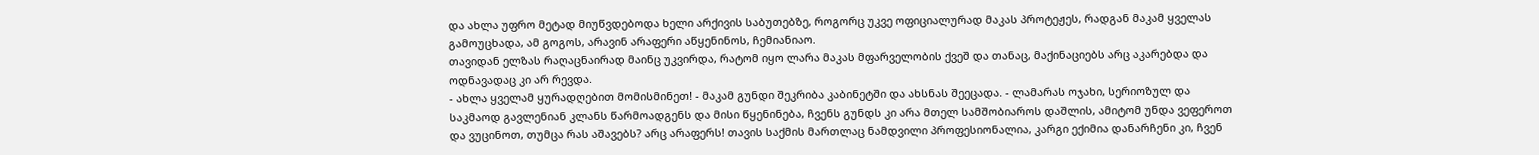და ახლა უფრო მეტად მიუწვდებოდა ხელი არქივის საბუთებზე, როგორც უკვე ოფიციალურად მაკას პროტეჟეს, რადგან მაკამ ყველას გამოუცხადა, ამ გოგოს, არავინ არაფერი აწყენინოს, ჩემიანიაო.
თავიდან ელზას რაღაცნაირად მაინც უკვირდა, რატომ იყო ლარა მაკას მფარველობის ქვეშ და თანაც, მაქინაციებს არც აკარებდა და ოდნავადაც კი არ რევდა.
- ახლა ყველამ ყურადღებით მომისმინეთ! - მაკამ გუნდი შეკრიბა კაბინეტში და ახსნას შეეცადა. - ლამარას ოჯახი, სერიოზულ და საკმაოდ გავლენიან კლანს წარმოადგენს და მისი წყენინება, ჩვენს გუნდს კი არა მთელ სამშობიაროს დაშლის, ამიტომ უნდა ვეფეროთ და ვუცინოთ, თუმცა რას აშავებს? არც არაფერს! თავის საქმის მართლაც ნამდვილი პროფესიონალია, კარგი ექიმია დანარჩენი კი, ჩვენ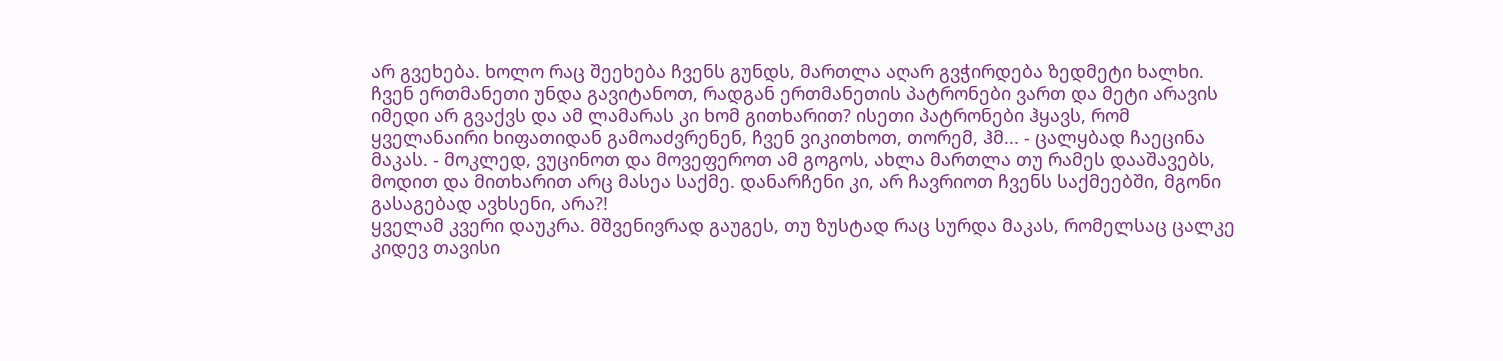არ გვეხება. ხოლო რაც შეეხება ჩვენს გუნდს, მართლა აღარ გვჭირდება ზედმეტი ხალხი. ჩვენ ერთმანეთი უნდა გავიტანოთ, რადგან ერთმანეთის პატრონები ვართ და მეტი არავის იმედი არ გვაქვს და ამ ლამარას კი ხომ გითხარით? ისეთი პატრონები ჰყავს, რომ ყველანაირი ხიფათიდან გამოაძვრენენ, ჩვენ ვიკითხოთ, თორემ, ჰმ... - ცალყბად ჩაეცინა მაკას. - მოკლედ, ვუცინოთ და მოვეფეროთ ამ გოგოს, ახლა მართლა თუ რამეს დააშავებს, მოდით და მითხარით არც მასეა საქმე. დანარჩენი კი, არ ჩავრიოთ ჩვენს საქმეებში, მგონი გასაგებად ავხსენი, არა?!
ყველამ კვერი დაუკრა. მშვენივრად გაუგეს, თუ ზუსტად რაც სურდა მაკას, რომელსაც ცალკე კიდევ თავისი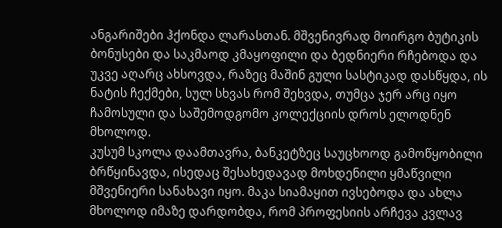ანგარიშები ჰქონდა ლარასთან. მშვენივრად მოირგო ბუტიკის ბონუსები და საკმაოდ კმაყოფილი და ბედნიერი რჩებოდა და უკვე აღარც ახსოვდა, რაზეც მაშინ გული სასტიკად დასწყდა, ის ნატის ჩექმები, სულ სხვას რომ შეხვდა, თუმცა ჯერ არც იყო ჩამოსული და საშემოდგომო კოლექციის დროს ელოდნენ მხოლოდ.
კუსუმ სკოლა დაამთავრა, ბანკეტზეც საუცხოოდ გამოწყობილი ბრწყინავდა, ისედაც შესახედავად მოხდენილი ყმაწვილი მშვენიერი სანახავი იყო. მაკა სიამაყით ივსებოდა და ახლა მხოლოდ იმაზე დარდობდა, რომ პროფესიის არჩევა კვლავ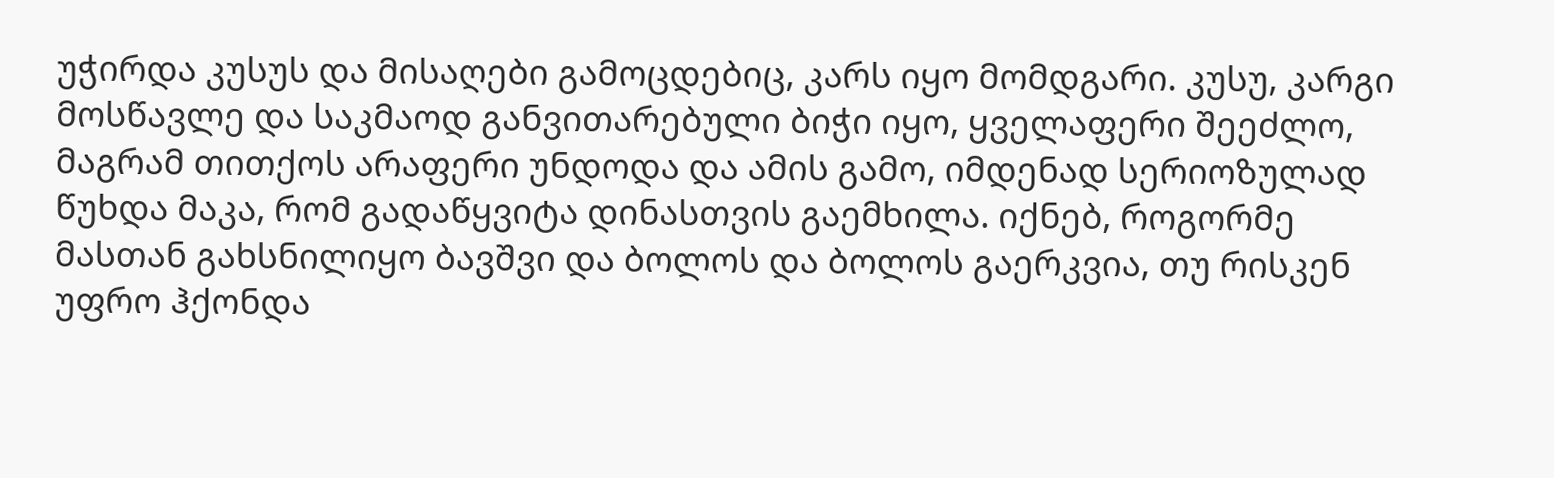უჭირდა კუსუს და მისაღები გამოცდებიც, კარს იყო მომდგარი. კუსუ, კარგი მოსწავლე და საკმაოდ განვითარებული ბიჭი იყო, ყველაფერი შეეძლო, მაგრამ თითქოს არაფერი უნდოდა და ამის გამო, იმდენად სერიოზულად წუხდა მაკა, რომ გადაწყვიტა დინასთვის გაემხილა. იქნებ, როგორმე მასთან გახსნილიყო ბავშვი და ბოლოს და ბოლოს გაერკვია, თუ რისკენ უფრო ჰქონდა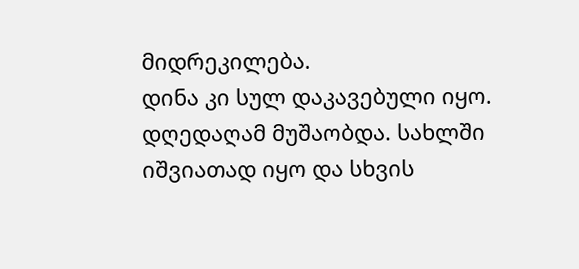მიდრეკილება.
დინა კი სულ დაკავებული იყო. დღედაღამ მუშაობდა. სახლში იშვიათად იყო და სხვის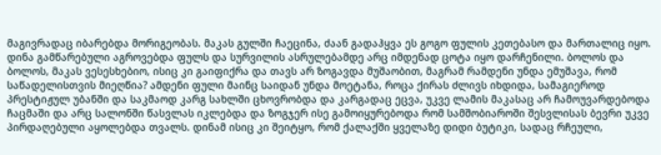მაგივრადაც იბარებდა მორიგეობას. მაკას გულში ჩაეცინა, ძაან გადაჰყვა ეს გოგო ფულის კეთებასო და მართალიც იყო. დინა გამწარებული აგროვებდა ფულს და სურვილის ასრულებამდე არც იმდენად ცოტა იყო დარჩენილი. ბოლოს და ბოლოს, მაკას ვესესხებიო, ისიც კი გაიფიქრა და თავს არ ზოგავდა მუშაობით, მაგრამ რამდენი უნდა ემუშავა, რომ საწადელისთვის მიეღწია? ამდენი ფული მაინც საიდან უნდა მოეტანა, როცა ქირას ძლივს იხდიდა, სამაგიეროდ პრესტიჟულ უბანში და საკმაოდ კარგ სახლში ცხოვრობდა და კარგადაც ეცვა, უკვე ლამის მაკასაც არ ჩამოუვარდებოდა ჩაცმაში და არც სალონში წასვლას იკლებდა და ზოგჯერ ისე გამოიყურებოდა რომ სამშობიაროში შესვლისას ბევრი უკვე პირდაღებული აყოლებდა თვალს. დინამ ისიც კი შეიტყო, რომ ქალაქში ყველაზე დიდი ბუტიკი, სადაც რჩეული,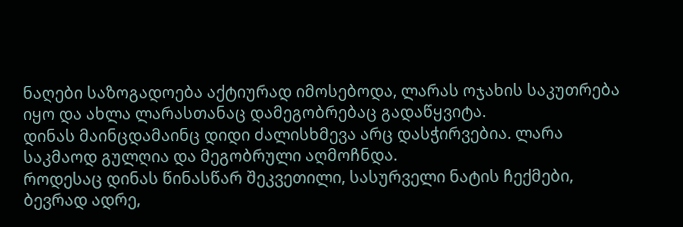ნაღები საზოგადოება აქტიურად იმოსებოდა, ლარას ოჯახის საკუთრება იყო და ახლა ლარასთანაც დამეგობრებაც გადაწყვიტა.
დინას მაინცდამაინც დიდი ძალისხმევა არც დასჭირვებია. ლარა საკმაოდ გულღია და მეგობრული აღმოჩნდა.
როდესაც დინას წინასწარ შეკვეთილი, სასურველი ნატის ჩექმები, ბევრად ადრე,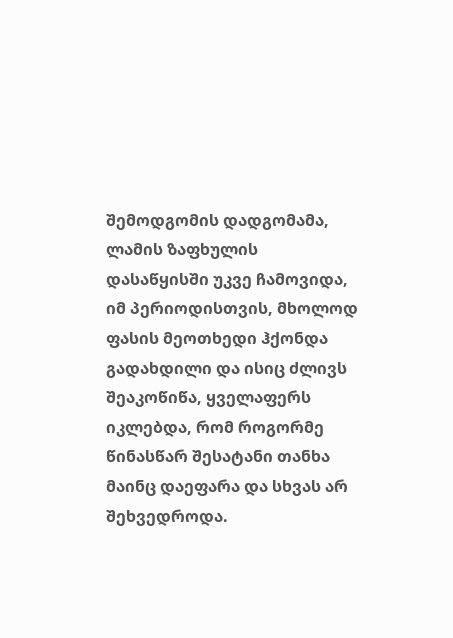შემოდგომის დადგომამა, ლამის ზაფხულის დასაწყისში უკვე ჩამოვიდა, იმ პერიოდისთვის, მხოლოდ ფასის მეოთხედი ჰქონდა გადახდილი და ისიც ძლივს შეაკოწიწა, ყველაფერს იკლებდა, რომ როგორმე წინასწარ შესატანი თანხა მაინც დაეფარა და სხვას არ შეხვედროდა.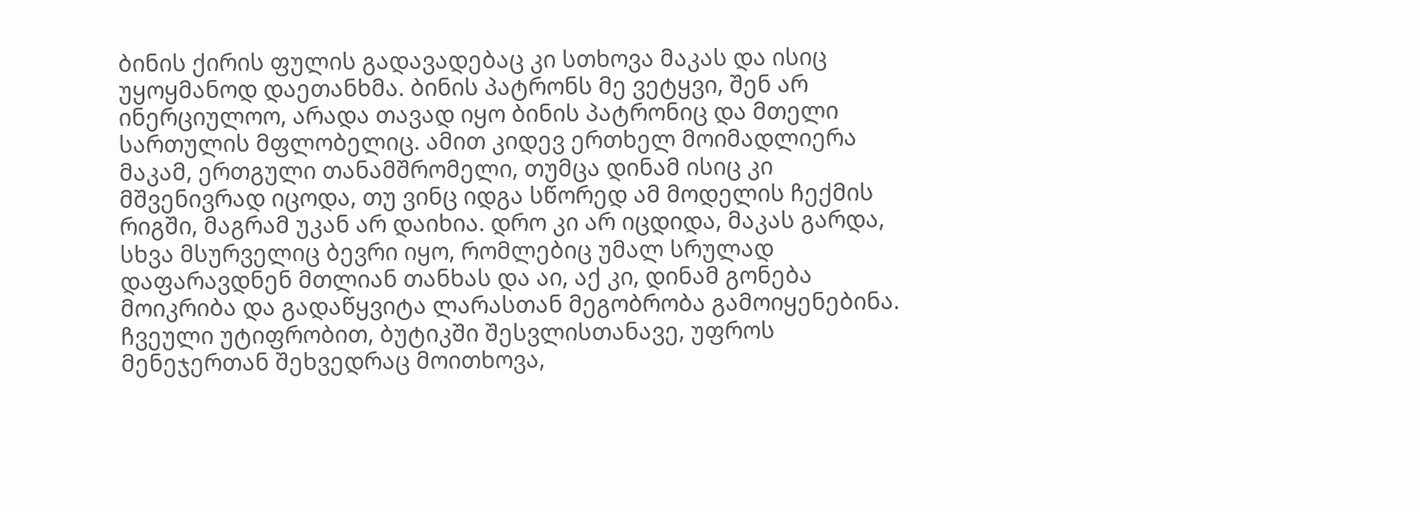ბინის ქირის ფულის გადავადებაც კი სთხოვა მაკას და ისიც უყოყმანოდ დაეთანხმა. ბინის პატრონს მე ვეტყვი, შენ არ ინერციულოო, არადა თავად იყო ბინის პატრონიც და მთელი სართულის მფლობელიც. ამით კიდევ ერთხელ მოიმადლიერა მაკამ, ერთგული თანამშრომელი, თუმცა დინამ ისიც კი მშვენივრად იცოდა, თუ ვინც იდგა სწორედ ამ მოდელის ჩექმის რიგში, მაგრამ უკან არ დაიხია. დრო კი არ იცდიდა, მაკას გარდა, სხვა მსურველიც ბევრი იყო, რომლებიც უმალ სრულად დაფარავდნენ მთლიან თანხას და აი, აქ კი, დინამ გონება მოიკრიბა და გადაწყვიტა ლარასთან მეგობრობა გამოიყენებინა.
ჩვეული უტიფრობით, ბუტიკში შესვლისთანავე, უფროს მენეჯერთან შეხვედრაც მოითხოვა,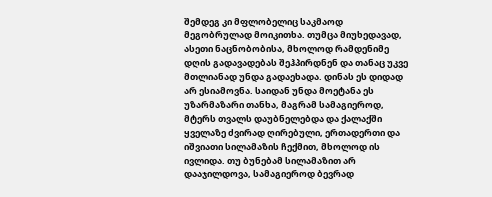შემდეგ კი მფლობელიც საკმაოდ მეგობრულად მოიკითხა. თუმცა მიუხედავად, ასეთი ნაცნობობისა, მხოლოდ რამდენიმე დღის გადავადებას შეჰპირდნენ და თანაც უკვე მთლიანად უნდა გადაეხადა. დინას ეს დიდად არ ესიამოვნა. საიდან უნდა მოეტანა ეს უზარმაზარი თანხა, მაგრამ სამაგიეროდ, მტერს თვალს დაუბნელებდა და ქალაქში ყველაზე ძვირად ღირებული, ერთადერთი და იშვიათი სილამაზის ჩექმით, მხოლოდ ის ივლიდა. თუ ბუნებამ სილამაზით არ დააჯილდოვა, სამაგიეროდ ბევრად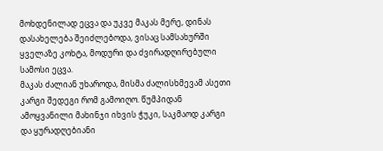მოხდენილად ეცვა და უკვე მაკას მერე, დინას დასახელება შეიძლებოდა, ვისაც სამსახურში ყველაზე კოხტა, მოდური და ძვირადღირებული სამოსი ეცვა.
მაკას ძალიან უხაროდა, მისმა ძალისხმევამ ასეთი კარგი შედეგი რომ გამოიღო. წუმპიდან ამოყვანილი მახინჯი იხვის ჭუკი, საკმაოდ კარგი და ყურადღებიანი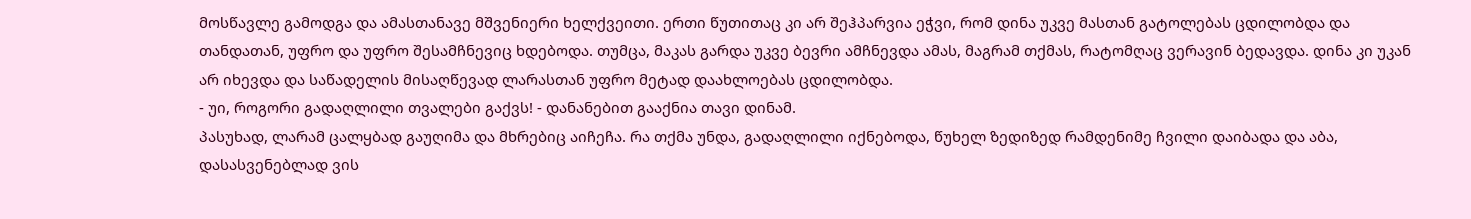მოსწავლე გამოდგა და ამასთანავე მშვენიერი ხელქვეითი. ერთი წუთითაც კი არ შეჰპარვია ეჭვი, რომ დინა უკვე მასთან გატოლებას ცდილობდა და თანდათან, უფრო და უფრო შესამჩნევიც ხდებოდა. თუმცა, მაკას გარდა უკვე ბევრი ამჩნევდა ამას, მაგრამ თქმას, რატომღაც ვერავინ ბედავდა. დინა კი უკან არ იხევდა და საწადელის მისაღწევად ლარასთან უფრო მეტად დაახლოებას ცდილობდა.
- უი, როგორი გადაღლილი თვალები გაქვს! - დანანებით გააქნია თავი დინამ.
პასუხად, ლარამ ცალყბად გაუღიმა და მხრებიც აიჩეჩა. რა თქმა უნდა, გადაღლილი იქნებოდა, წუხელ ზედიზედ რამდენიმე ჩვილი დაიბადა და აბა, დასასვენებლად ვის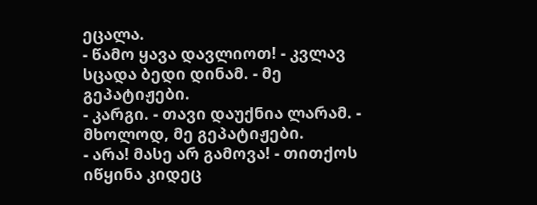ეცალა.
- წამო ყავა დავლიოთ! - კვლავ სცადა ბედი დინამ. - მე გეპატიჟები.
- კარგი. - თავი დაუქნია ლარამ. - მხოლოდ, მე გეპატიჟები.
- არა! მასე არ გამოვა! - თითქოს იწყინა კიდეც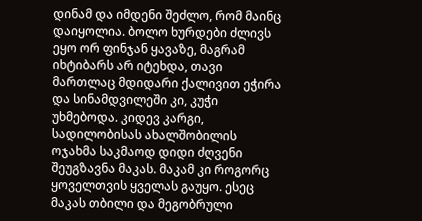დინამ და იმდენი შეძლო, რომ მაინც დაიყოლია. ბოლო ხურდები ძლივს ეყო ორ ფინჯან ყავაზე, მაგრამ იხტიბარს არ იტეხდა, თავი მართლაც მდიდარი ქალივით ეჭირა და სინამდვილეში კი, კუჭი უხმებოდა. კიდევ კარგი, სადილობისას ახალშობილის ოჯახმა საკმაოდ დიდი ძღვენი შეუგზავნა მაკას. მაკამ კი როგორც ყოველთვის ყველას გაუყო. ესეც მაკას თბილი და მეგობრული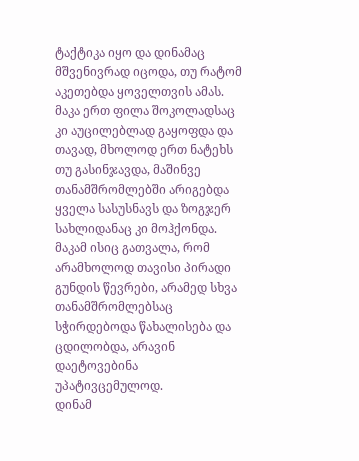ტაქტიკა იყო და დინამაც მშვენივრად იცოდა, თუ რატომ აკეთებდა ყოველთვის ამას. მაკა ერთ ფილა შოკოლადსაც კი აუცილებლად გაყოფდა და თავად, მხოლოდ ერთ ნატეხს თუ გასინჯავდა, მაშინვე თანამშრომლებში არიგებდა ყველა სასუსნავს და ზოგჯერ სახლიდანაც კი მოჰქონდა. მაკამ ისიც გათვალა, რომ არამხოლოდ თავისი პირადი გუნდის წევრები, არამედ სხვა თანამშრომლებსაც სჭირდებოდა წახალისება და ცდილობდა, არავინ დაეტოვებინა უპატივცემულოდ.
დინამ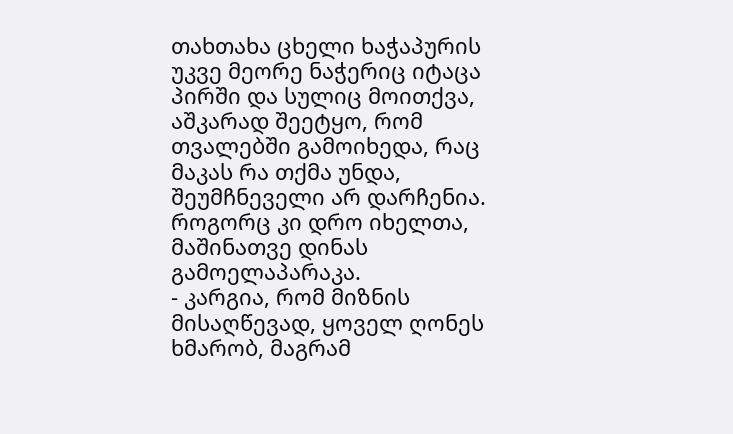თახთახა ცხელი ხაჭაპურის უკვე მეორე ნაჭერიც იტაცა პირში და სულიც მოითქვა, აშკარად შეეტყო, რომ თვალებში გამოიხედა, რაც მაკას რა თქმა უნდა, შეუმჩნეველი არ დარჩენია. როგორც კი დრო იხელთა, მაშინათვე დინას გამოელაპარაკა.
- კარგია, რომ მიზნის მისაღწევად, ყოველ ღონეს ხმარობ, მაგრამ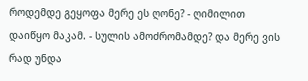როდემდე გეყოფა მერე ეს ღონე? - ღიმილით დაიწყო მაკამ. - სულის ამოძრომამდე? და მერე ვის რად უნდა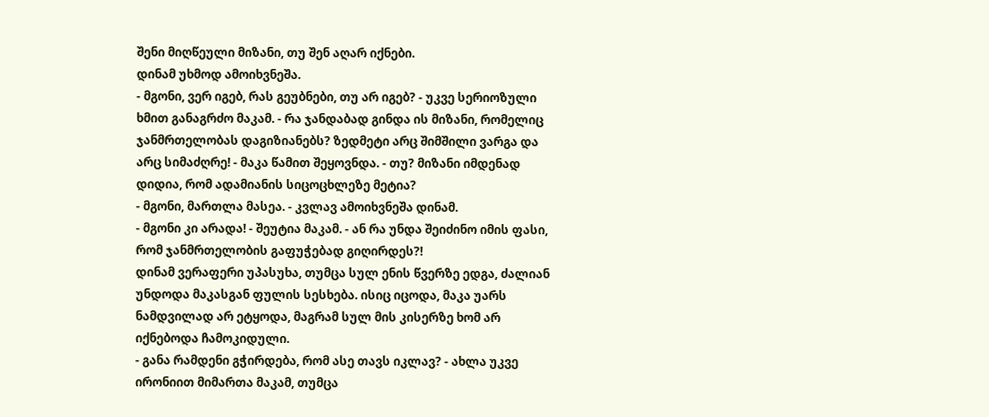შენი მიღწეული მიზანი, თუ შენ აღარ იქნები.
დინამ უხმოდ ამოიხვნეშა.
- მგონი, ვერ იგებ, რას გეუბნები, თუ არ იგებ? - უკვე სერიოზული ხმით განაგრძო მაკამ. - რა ჯანდაბად გინდა ის მიზანი, რომელიც ჯანმრთელობას დაგიზიანებს? ზედმეტი არც შიმშილი ვარგა და არც სიმაძღრე! - მაკა წამით შეყოვნდა. - თუ? მიზანი იმდენად დიდია, რომ ადამიანის სიცოცხლეზე მეტია?
- მგონი, მართლა მასეა. - კვლავ ამოიხვნეშა დინამ.
- მგონი კი არადა! - შეუტია მაკამ. - ან რა უნდა შეიძინო იმის ფასი, რომ ჯანმრთელობის გაფუჭებად გიღირდეს?!
დინამ ვერაფერი უპასუხა, თუმცა სულ ენის წვერზე ედგა, ძალიან უნდოდა მაკასგან ფულის სესხება. ისიც იცოდა, მაკა უარს ნამდვილად არ ეტყოდა, მაგრამ სულ მის კისერზე ხომ არ იქნებოდა ჩამოკიდული.
- განა რამდენი გჭირდება, რომ ასე თავს იკლავ? - ახლა უკვე ირონიით მიმართა მაკამ, თუმცა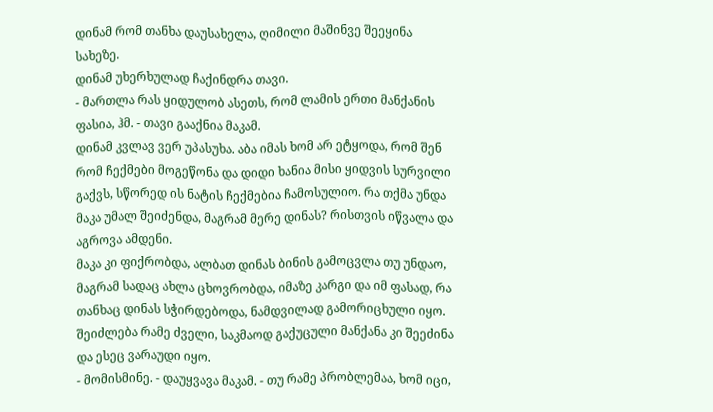დინამ რომ თანხა დაუსახელა, ღიმილი მაშინვე შეეყინა სახეზე.
დინამ უხერხულად ჩაქინდრა თავი.
- მართლა რას ყიდულობ ასეთს, რომ ლამის ერთი მანქანის ფასია, ჰმ. - თავი გააქნია მაკამ.
დინამ კვლავ ვერ უპასუხა. აბა იმას ხომ არ ეტყოდა, რომ შენ რომ ჩექმები მოგეწონა და დიდი ხანია მისი ყიდვის სურვილი გაქვს, სწორედ ის ნატის ჩექმებია ჩამოსულიო. რა თქმა უნდა მაკა უმალ შეიძენდა, მაგრამ მერე დინას? რისთვის იწვალა და აგროვა ამდენი.
მაკა კი ფიქრობდა, ალბათ დინას ბინის გამოცვლა თუ უნდაო, მაგრამ სადაც ახლა ცხოვრობდა, იმაზე კარგი და იმ ფასად, რა თანხაც დინას სჭირდებოდა, ნამდვილად გამორიცხული იყო. შეიძლება რამე ძველი, საკმაოდ გაქუცული მანქანა კი შეეძინა და ესეც ვარაუდი იყო.
- მომისმინე. - დაუყვავა მაკამ. - თუ რამე პრობლემაა, ხომ იცი,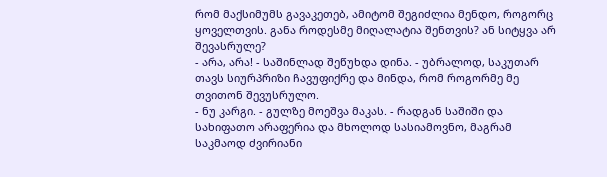რომ მაქსიმუმს გავაკეთებ, ამიტომ შეგიძლია მენდო, როგორც ყოველთვის. განა როდესმე მიღალატია შენთვის? ან სიტყვა არ შევასრულე?
- არა, არა! - საშინლად შეწუხდა დინა. - უბრალოდ, საკუთარ თავს სიურპრიზი ჩავუფიქრე და მინდა, რომ როგორმე მე თვითონ შევუსრულო.
- ნუ კარგი. - გულზე მოეშვა მაკას. - რადგან საშიში და სახიფათო არაფერია და მხოლოდ სასიამოვნო, მაგრამ საკმაოდ ძვირიანი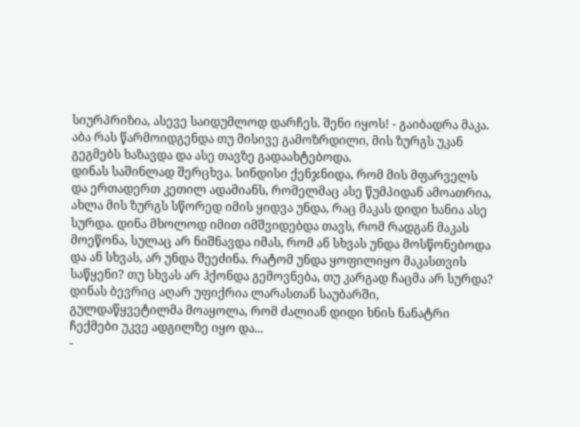სიურპრიზია, ასევე საიდუმლოდ დარჩეს. შენი იყოს! - გაიბადრა მაკა. აბა რას წარმოიდგენდა თუ მისივე გამოზრდილი, მის ზურგს უკან გეგმებს ხაზავდა და ასე თავზე გადაახტებოდა.
დინას საშინლად შერცხვა. სინდისი ქენჯნიდა, რომ მის მფარველს და ერთადერთ კეთილ ადამიანს, რომელმაც ასე წუმპიდან ამოათრია, ახლა მის ზურგს სწორედ იმის ყიდვა უნდა, რაც მაკას დიდი ხანია ასე სურდა. დინა მხოლოდ იმით იმშვიდებდა თავს, რომ რადგან მაკას მოეწონა, სულაც არ ნიშნავდა იმას, რომ ან სხვას უნდა მოსწონებოდა და ან სხვას, არ უნდა შეეძინა. რატომ უნდა ყოფილიყო მაკასთვის საწყენი? თუ სხვას არ ჰქონდა გემოვნება, თუ კარგად ჩაცმა არ სურდა?
დინას ბევრიც აღარ უფიქრია ლარასთან საუბარში, გულდაწყვეტილმა მოაყოლა, რომ ძალიან დიდი ხნის ნანატრი ჩექმები უკვე ადგილზე იყო და...
-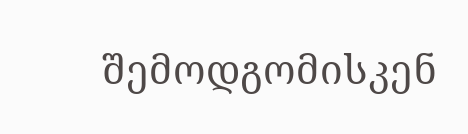შემოდგომისკენ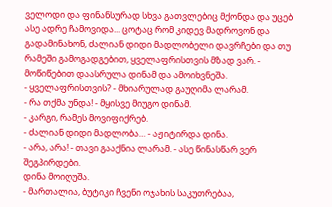ველოდი და ფინანსურად სხვა გათვლებიც მქონდა და უცებ ასე ადრე ჩამოვიდა... ცოტაც რომ კიდევ მადროვონ და გადამინახონ, ძალიან დიდი მადლობელი დავრჩები და თუ რამეში გამოგადგებით, ყველაფრისთვის მზად ვარ. - მოწიწებით დაასრულა დინამ და ამოიხვნეშა.
- ყველაფრისთვის? - მხიარულად გაუღიმა ლარამ.
- რა თქმა უნდა! - მყისვე მიუგო დინამ.
- კარგი, რამეს მოვიფიქრებ.
- ძალიან დიდი მადლობა… - აჟიტირდა დინა.
- არა, არა! - თავი გააქნია ლარამ. - ასე წინასწარ ვერ შეგპირდები.
დინა მოიღუშა.
- მართალია, ბუტიკი ჩვენი ოჯახის საკუთრებაა,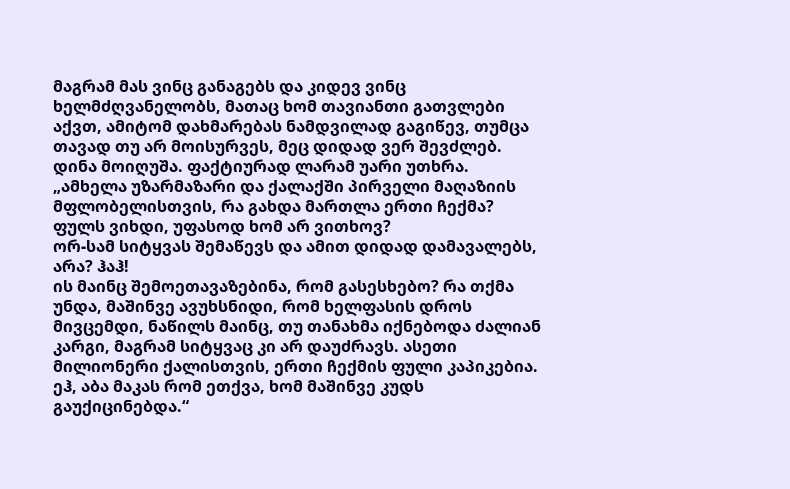მაგრამ მას ვინც განაგებს და კიდევ ვინც ხელმძღვანელობს, მათაც ხომ თავიანთი გათვლები აქვთ, ამიტომ დახმარებას ნამდვილად გაგიწევ, თუმცა თავად თუ არ მოისურვეს, მეც დიდად ვერ შევძლებ.
დინა მოიღუშა. ფაქტიურად ლარამ უარი უთხრა.
„ამხელა უზარმაზარი და ქალაქში პირველი მაღაზიის მფლობელისთვის, რა გახდა მართლა ერთი ჩექმა?
ფულს ვიხდი, უფასოდ ხომ არ ვითხოვ?
ორ-სამ სიტყვას შემაწევს და ამით დიდად დამავალებს, არა? ჰაჰ!
ის მაინც შემოეთავაზებინა, რომ გასესხებო? რა თქმა უნდა, მაშინვე ავუხსნიდი, რომ ხელფასის დროს მივცემდი, ნაწილს მაინც, თუ თანახმა იქნებოდა ძალიან კარგი, მაგრამ სიტყვაც კი არ დაუძრავს. ასეთი მილიონერი ქალისთვის, ერთი ჩექმის ფული კაპიკებია.
ეჰ, აბა მაკას რომ ეთქვა, ხომ მაშინვე კუდს გაუქიცინებდა.“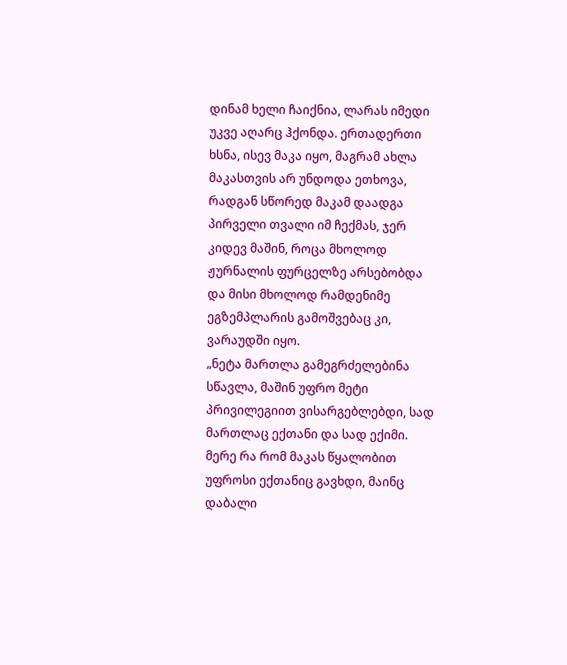დინამ ხელი ჩაიქნია, ლარას იმედი უკვე აღარც ჰქონდა. ერთადერთი ხსნა, ისევ მაკა იყო, მაგრამ ახლა მაკასთვის არ უნდოდა ეთხოვა, რადგან სწორედ მაკამ დაადგა პირველი თვალი იმ ჩექმას, ჯერ კიდევ მაშინ, როცა მხოლოდ ჟურნალის ფურცელზე არსებობდა და მისი მხოლოდ რამდენიმე ეგზემპლარის გამოშვებაც კი, ვარაუდში იყო.
„ნეტა მართლა გამეგრძელებინა სწავლა, მაშინ უფრო მეტი პრივილეგიით ვისარგებლებდი, სად მართლაც ექთანი და სად ექიმი. მერე რა რომ მაკას წყალობით უფროსი ექთანიც გავხდი, მაინც დაბალი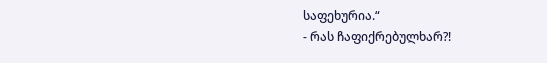საფეხურია.“
- რას ჩაფიქრებულხარ?!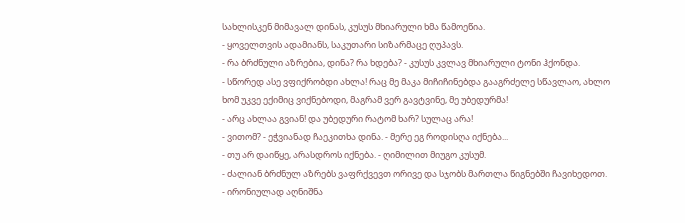სახლისკენ მიმავალ დინას, კუსუს მხიარული ხმა წამოეწია.
- ყოველთვის ადამიანს, საკუთარი სიზარმაცე ღუპავს.
- რა ბრძნული აზრებია, დინა? რა ხდება? - კუსუს კვლავ მხიარული ტონი ჰქონდა.
- სწორედ ასე ვფიქრობდი ახლა! რაც მე მაკა მიჩიჩინებდა გააგრძელე სწავლაო, ახლო ხომ უკვე ექიმიც ვიქნებოდი, მაგრამ ვერ გავტვინე, მე უბედურმა!
- არც ახლაა გვიან! და უბედური რატომ ხარ? სულაც არა!
- ვითომ? - ეჭვიანად ჩაეკითხა დინა. - მერე ეგ როდისღა იქნება...
- თუ არ დაიწყე, არასდროს იქნება. - ღიმილით მიუგო კუსუმ.
- ძალიან ბრძნულ აზრებს ვაფრქვევთ ორივე და სჯობს მართლა წიგნებში ჩავიხედოთ. - ირონიულად აღნიშნა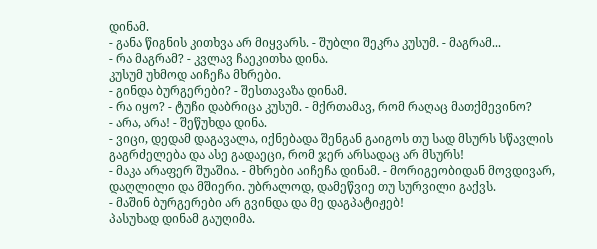დინამ.
- განა წიგნის კითხვა არ მიყვარს. - შუბლი შეკრა კუსუმ. - მაგრამ...
- რა მაგრამ? - კვლავ ჩაეკითხა დინა.
კუსუმ უხმოდ აიჩეჩა მხრები.
- გინდა ბურგერები? - შესთავაზა დინამ.
- რა იყო? - ტუჩი დაბრიცა კუსუმ. - მქრთამავ, რომ რაღაც მათქმევინო?
- არა, არა! - შეწუხდა დინა.
- ვიცი, დედამ დაგავალა, იქნებადა შენგან გაიგოს თუ სად მსურს სწავლის გაგრძელება და ასე გადაეცი, რომ ჯერ არსადაც არ მსურს!
- მაკა არაფერ შუაშია. - მხრები აიჩეჩა დინამ. - მორიგეობიდან მოვდივარ, დაღლილი და მშიერი. უბრალოდ, დამეწვიე თუ სურვილი გაქვს.
- მაშინ ბურგერები არ გვინდა და მე დაგპატიჟებ!
პასუხად დინამ გაუღიმა.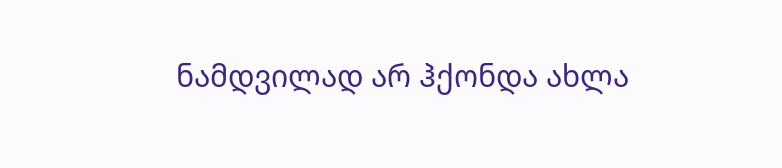ნამდვილად არ ჰქონდა ახლა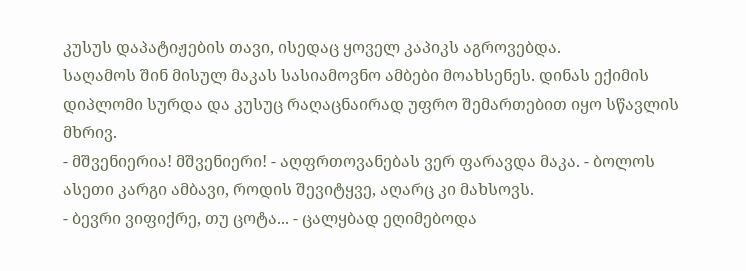კუსუს დაპატიჟების თავი, ისედაც ყოველ კაპიკს აგროვებდა.
საღამოს შინ მისულ მაკას სასიამოვნო ამბები მოახსენეს. დინას ექიმის დიპლომი სურდა და კუსუც რაღაცნაირად უფრო შემართებით იყო სწავლის მხრივ.
- მშვენიერია! მშვენიერი! - აღფრთოვანებას ვერ ფარავდა მაკა. - ბოლოს ასეთი კარგი ამბავი, როდის შევიტყვე, აღარც კი მახსოვს.
- ბევრი ვიფიქრე, თუ ცოტა... - ცალყბად ეღიმებოდა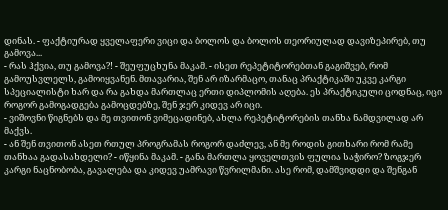დინას. - ფაქტიურად ყველაფერი ვიცი და ბოლოს და ბოლოს თეორიულად დავიზეპირებ, თუ გამოვა...
- რას ჰქვია, თუ გამოვა?! - შეუფუცხუნა მაკამ. - ისეთ რეპეტიტორებთან გაგიშვებ, რომ გამოუსვლელს, გამოიყვანენ. მთავარია, შენ არ იზარმაცო, თანაც პრაქტიკაში უკვე კარგი სპეციალისტი ხარ და რა გახდა მართლაც ერთი დიპლომის აღება. ეს პრაქტიკული ცოდნაც, იცი როგორ გამოგადგება გამოცდებზე, შენ ჯერ კიდევ არ იცი.
- ვიშოვნი წიგნებს და მე თვითონ ვიმეცადინებ, ახლა რეპეტიტორების თანხა ნამდვილად არ მაქვს.
- ან შენ თვითონ ასეთ რთულ პროგრამას როგორ დაძლევ, ან მე როდის გითხარი რომ რამე თანხაა გადასახდელი? - იწყინა მაკამ. - განა მართლა ყოველთვის ფულია საჭირო? ზოგჯერ კარგი ნაცნობობა, გავალება და კიდევ უამრავი წვრილმანი. ასე რომ, დამშვიდდი და შენგან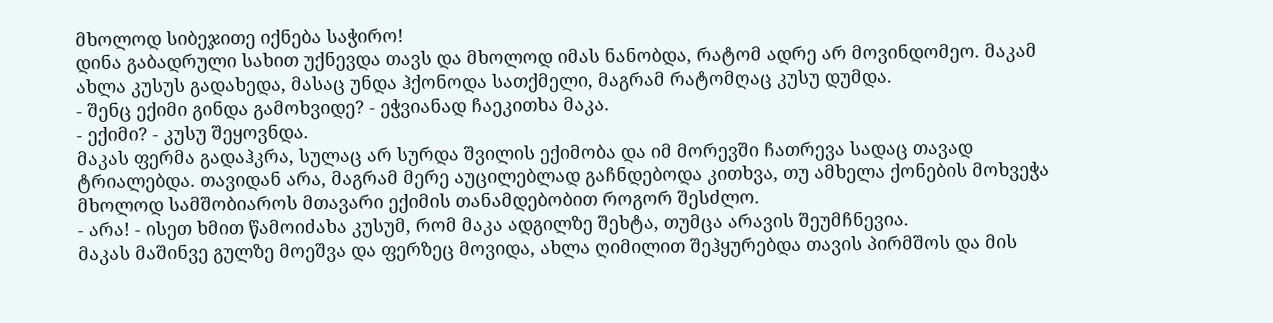მხოლოდ სიბეჯითე იქნება საჭირო!
დინა გაბადრული სახით უქნევდა თავს და მხოლოდ იმას ნანობდა, რატომ ადრე არ მოვინდომეო. მაკამ ახლა კუსუს გადახედა, მასაც უნდა ჰქონოდა სათქმელი, მაგრამ რატომღაც კუსუ დუმდა.
- შენც ექიმი გინდა გამოხვიდე? - ეჭვიანად ჩაეკითხა მაკა.
- ექიმი? - კუსუ შეყოვნდა.
მაკას ფერმა გადაჰკრა, სულაც არ სურდა შვილის ექიმობა და იმ მორევში ჩათრევა სადაც თავად ტრიალებდა. თავიდან არა, მაგრამ მერე აუცილებლად გაჩნდებოდა კითხვა, თუ ამხელა ქონების მოხვეჭა მხოლოდ სამშობიაროს მთავარი ექიმის თანამდებობით როგორ შესძლო.
- არა! - ისეთ ხმით წამოიძახა კუსუმ, რომ მაკა ადგილზე შეხტა, თუმცა არავის შეუმჩნევია.
მაკას მაშინვე გულზე მოეშვა და ფერზეც მოვიდა, ახლა ღიმილით შეჰყურებდა თავის პირმშოს და მის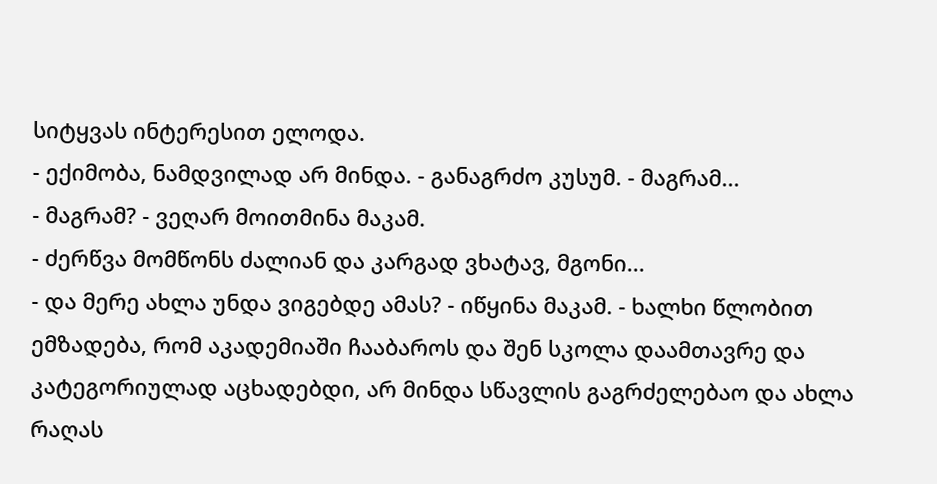სიტყვას ინტერესით ელოდა.
- ექიმობა, ნამდვილად არ მინდა. - განაგრძო კუსუმ. - მაგრამ...
- მაგრამ? - ვეღარ მოითმინა მაკამ.
- ძერწვა მომწონს ძალიან და კარგად ვხატავ, მგონი...
- და მერე ახლა უნდა ვიგებდე ამას? - იწყინა მაკამ. - ხალხი წლობით ემზადება, რომ აკადემიაში ჩააბაროს და შენ სკოლა დაამთავრე და კატეგორიულად აცხადებდი, არ მინდა სწავლის გაგრძელებაო და ახლა რაღას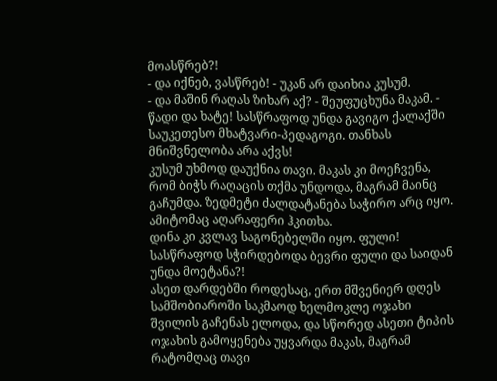მოასწრებ?!
- და იქნებ, ვასწრებ! - უკან არ დაიხია კუსუმ.
- და მაშინ რაღას ზიხარ აქ? - შეუფუცხუნა მაკამ. - წადი და ხატე! სასწრაფოდ უნდა გავიგო ქალაქში საუკეთესო მხატვარი-პედაგოგი. თანხას მნიშვნელობა არა აქვს!
კუსუმ უხმოდ დაუქნია თავი. მაკას კი მოეჩვენა, რომ ბიჭს რაღაცის თქმა უნდოდა, მაგრამ მაინც გაჩუმდა. ზედმეტი ძალდატანება საჭირო არც იყო. ამიტომაც აღარაფერი ჰკითხა.
დინა კი კვლავ საგონებელში იყო. ფული! სასწრაფოდ სჭირდებოდა ბევრი ფული და საიდან უნდა მოეტანა?!
ასეთ დარდებში როდესაც, ერთ მშვენიერ დღეს სამშობიაროში საკმაოდ ხელმოკლე ოჯახი შვილის გაჩენას ელოდა, და სწორედ ასეთი ტიპის ოჯახის გამოყენება უყვარდა მაკას, მაგრამ რატომღაც თავი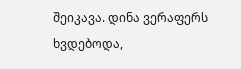შეიკავა. დინა ვერაფერს ხვდებოდა,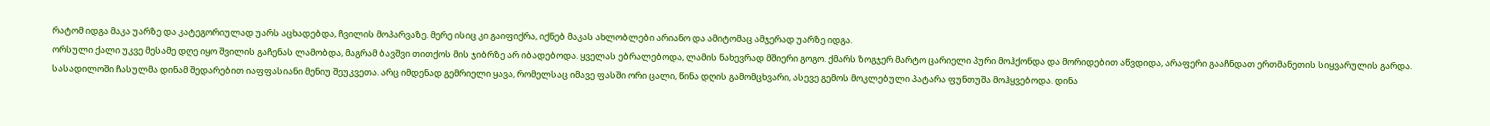რატომ იდგა მაკა უარზე და კატეგორიულად უარს აცხადებდა, ჩვილის მოპარვაზე. მერე ისიც კი გაიფიქრა, იქნებ მაკას ახლობლები არიანო და ამიტომაც ამჯერად უარზე იდგა.
ორსული ქალი უკვე მესამე დღე იყო შვილის გაჩენას ლამობდა, მაგრამ ბავშვი თითქოს მის ჯიბრზე არ იბადებოდა. ყველას ებრალებოდა, ლამის ნახევრად მშიერი გოგო. ქმარს ზოგჯერ მარტო ცარიელი პური მოჰქონდა და მორიდებით აწვდიდა, არაფერი გააჩნდათ ერთმანეთის სიყვარულის გარდა.
სასადილოში ჩასულმა დინამ შედარებით იაფფასიანი მენიუ შეუკვეთა. არც იმდენად გემრიელი ყავა, რომელსაც იმავე ფასში ორი ცალი, წინა დღის გამომცხვარი, ასევე გემოს მოკლებული პატარა ფუნთუშა მოჰყვებოდა. დინა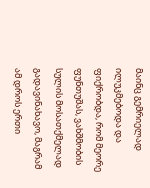მაინც გემრიელად ილუკმებოდა და ფიქრობდა, რომ მეორე ფუნთუშას, ვახშმობის სულის მოსათქმელად გადავინახავო, მაგრამ ამ დროს ერთი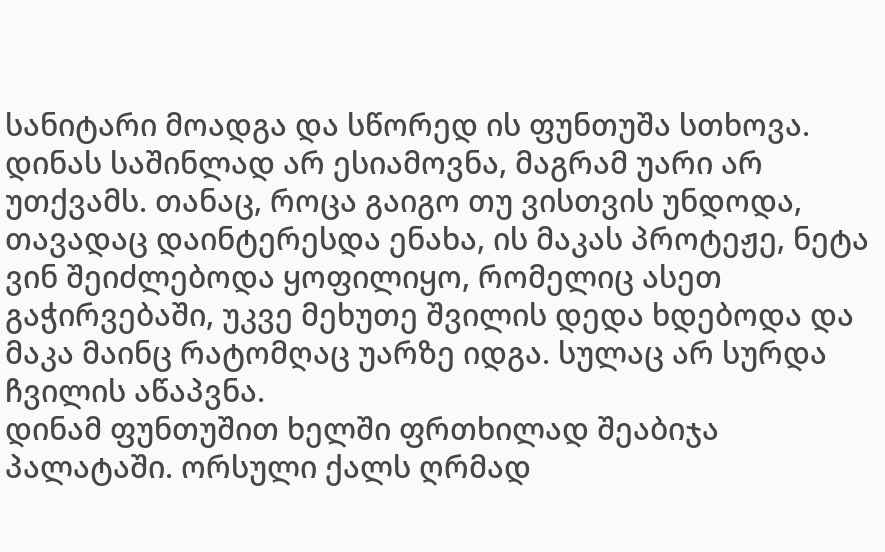სანიტარი მოადგა და სწორედ ის ფუნთუშა სთხოვა. დინას საშინლად არ ესიამოვნა, მაგრამ უარი არ უთქვამს. თანაც, როცა გაიგო თუ ვისთვის უნდოდა, თავადაც დაინტერესდა ენახა, ის მაკას პროტეჟე, ნეტა ვინ შეიძლებოდა ყოფილიყო, რომელიც ასეთ გაჭირვებაში, უკვე მეხუთე შვილის დედა ხდებოდა და მაკა მაინც რატომღაც უარზე იდგა. სულაც არ სურდა ჩვილის აწაპვნა.
დინამ ფუნთუშით ხელში ფრთხილად შეაბიჯა პალატაში. ორსული ქალს ღრმად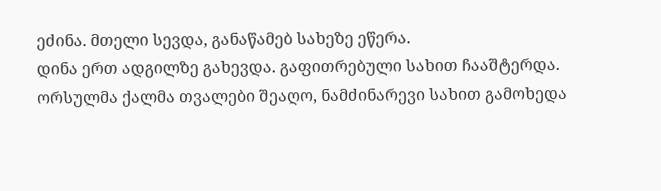ეძინა. მთელი სევდა, განაწამებ სახეზე ეწერა.
დინა ერთ ადგილზე გახევდა. გაფითრებული სახით ჩააშტერდა. ორსულმა ქალმა თვალები შეაღო, ნამძინარევი სახით გამოხედა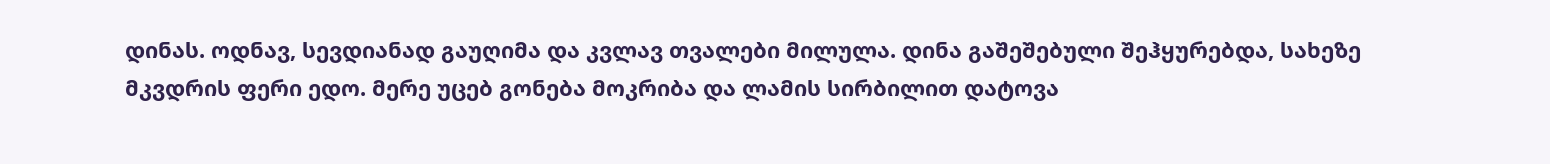დინას. ოდნავ, სევდიანად გაუღიმა და კვლავ თვალები მილულა. დინა გაშეშებული შეჰყურებდა, სახეზე მკვდრის ფერი ედო. მერე უცებ გონება მოკრიბა და ლამის სირბილით დატოვა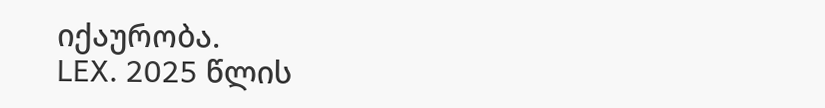იქაურობა.
LEX. 2025 წლის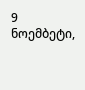9 ნოემბეტი,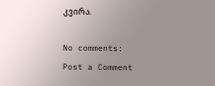კვირა.

No comments:
Post a Comment